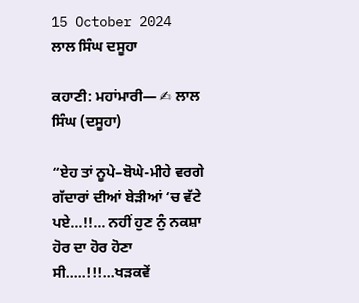15 October 2024
ਲਾਲ ਸਿੰਘ ਦਸੂਹਾ

ਕਹਾਣੀ: ਮਹਾਂਮਾਰੀ— ✍ ਲਾਲ ਸਿੰਘ (ਦਸੂਹਾ)

“ਏਹ ਤਾਂ ਨੂਪੇ–ਬੋਘੇ-ਮੀਹੇ ਵਰਗੇ ਗੱਦਾਰਾਂ ਦੀਆਂ ਬੇੜੀਆਂ ‘ਚ ਵੱਟੇ ਪਏ…!!… ਨਹੀਂ ਹੁਣ ਨੁੰ ਨਕਸ਼ਾ ਹੋਰ ਦਾ ਹੋਰ ਹੋਣਾ ਸੀ…..!!!…ਖੜਕਵੇਂ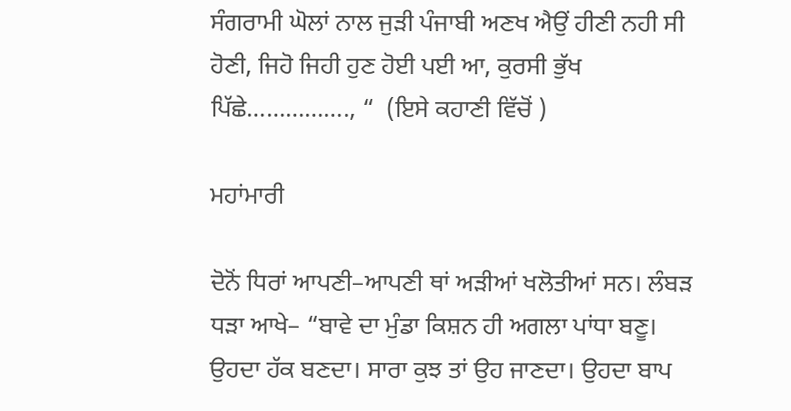ਸੰਗਰਾਮੀ ਘੋਲਾਂ ਨਾਲ ਜੁੜੀ ਪੰਜਾਬੀ ਅਣਖ ਐਉਂ ਹੀਣੀ ਨਹੀ ਸੀ ਹੋਣੀ, ਜਿਹੋ ਜਿਹੀ ਹੁਣ ਹੋਈ ਪਈ ਆ, ਕੁਰਸੀ ਭੁੱਖ ਪਿੱਛੇ……………., “  (ਇਸੇ ਕਹਾਣੀ ਵਿੱਚੋਂ )

ਮਹਾਂਮਾਰੀ

ਦੋਨੋਂ ਧਿਰਾਂ ਆਪਣੀ–ਆਪਣੀ ਥਾਂ ਅੜੀਆਂ ਖਲੋਤੀਆਂ ਸਨ। ਲੰਬੜ ਧੜਾ ਆਖੇ– “ਬਾਵੇ ਦਾ ਮੁੰਡਾ ਕਿਸ਼ਨ ਹੀ ਅਗਲਾ ਪਾਂਧਾ ਬਣੂ। ਉਹਦਾ ਹੱਕ ਬਣਦਾ। ਸਾਰਾ ਕੁਝ ਤਾਂ ਉਹ ਜਾਣਦਾ। ਉਹਦਾ ਬਾਪ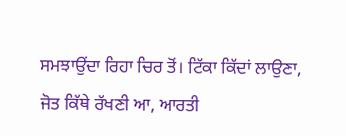ਸਮਝਾਉਂਦਾ ਰਿਹਾ ਚਿਰ ਤੋਂ। ਟਿੱਕਾ ਕਿੱਦਾਂ ਲਾਉਣਾ, ਜੋਤ ਕਿੱਥੇ ਰੱਖਣੀ ਆ, ਆਰਤੀ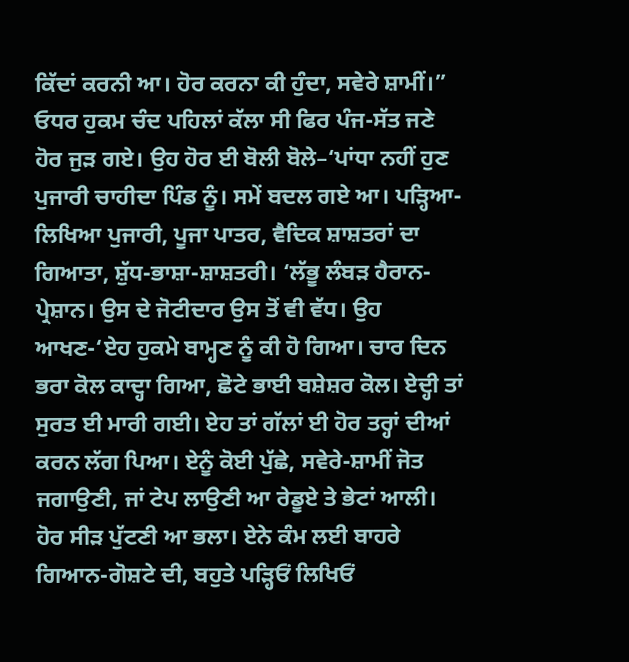ਕਿੱਦਾਂ ਕਰਨੀ ਆ। ਹੋਰ ਕਰਨਾ ਕੀ ਹੁੰਦਾ, ਸਵੇਰੇ ਸ਼ਾਮੀਂ।” ਓਧਰ ਹੁਕਮ ਚੰਦ ਪਹਿਲਾਂ ਕੱਲਾ ਸੀ ਫਿਰ ਪੰਜ-ਸੱਤ ਜਣੇ ਹੋਰ ਜੁੜ ਗਏ। ਉਹ ਹੋਰ ਈ ਬੋਲੀ ਬੋਲੇ–‘ਪਾਂਧਾ ਨਹੀਂ ਹੁਣ ਪੁਜਾਰੀ ਚਾਹੀਦਾ ਪਿੰਡ ਨੂੰ। ਸਮੇਂ ਬਦਲ ਗਏ ਆ। ਪੜ੍ਹਿਆ-ਲਿਖਿਆ ਪੁਜਾਰੀ, ਪੂਜਾ ਪਾਤਰ, ਵੈਦਿਕ ਸ਼ਾਸ਼ਤਰਾਂ ਦਾ ਗਿਆਤਾ, ਸ਼ੁੱਧ-ਭਾਸ਼ਾ-ਸ਼ਾਸ਼ਤਰੀ। ‘ਲੱਭੂ ਲੰਬੜ ਹੈਰਾਨ-ਪ੍ਰੇਸ਼ਾਨ। ਉਸ ਦੇ ਜੋਟੀਦਾਰ ਉਸ ਤੋਂ ਵੀ ਵੱਧ। ਉਹ ਆਖਣ-‘ਏਹ ਹੁਕਮੇ ਬਾਮ੍ਹਣ ਨੂੰ ਕੀ ਹੋ ਗਿਆ। ਚਾਰ ਦਿਨ ਭਰਾ ਕੋਲ ਕਾਦ੍ਹਾ ਗਿਆ, ਛੋਟੇ ਭਾਈ ਬਸ਼ੇਸ਼ਰ ਕੋਲ। ਏਦ੍ਹੀ ਤਾਂ ਸੁਰਤ ਈ ਮਾਰੀ ਗਈ। ਏਹ ਤਾਂ ਗੱਲਾਂ ਈ ਹੋਰ ਤਰ੍ਹਾਂ ਦੀਆਂ ਕਰਨ ਲੱਗ ਪਿਆ। ਏਨੂੰ ਕੋਈ ਪੁੱਛੇ, ਸਵੇਰੇ-ਸ਼ਾਮੀਂ ਜੋਤ ਜਗਾਉਣੀ, ਜਾਂ ਟੇਪ ਲਾਉਣੀ ਆ ਰੇਡੂਏ ਤੇ ਭੇਟਾਂ ਆਲੀ। ਹੋਰ ਸੀੜ ਪੁੱਟਣੀ ਆ ਭਲਾ। ਏਨੇ ਕੰਮ ਲਈ ਬਾਹਰੇ ਗਿਆਨ-ਗੋਸ਼ਟੇ ਦੀ, ਬਹੁਤੇ ਪੜ੍ਹਿਓਂ ਲਿਖਿਓਂ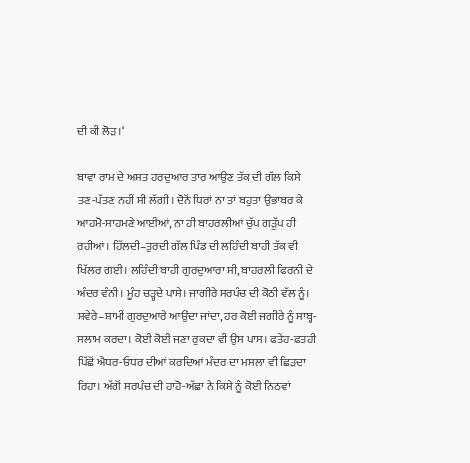ਦੀ ਕੀ ਲੋੜ।‘

ਬਾਵਾ ਰਾਮ ਦੇ ਅਸਤ ਹਰਦੁਆਰ ਤਾਰ ਆਉਣ ਤੱਕ ਦੀ ਗੱਲ ਕਿਸੇ ਤਣ-ਪੱਤਣ ਨਹੀਂ ਸੀ ਲੱਗੀ। ਦੋਨੋਂ ਧਿਰਾਂ ਨਾ ਤਾਂ ਬਹੁਤਾ ਉਭਾਬਰ ਕੇ ਆਹਮੋ-ਸਾਹਮਣੇ ਆਈਆਂ, ਨਾ ਹੀ ਬਾਹਰਲੀਆਂ ਚੁੱਪ ਗੜੁੱਪ ਹੀ ਰਹੀਆਂ। ਹਿੱਲਦੀ–ਤੁਰਦੀ ਗੱਲ ਪਿੰਡ ਦੀ ਲਹਿੰਦੀ ਬਾਹੀ ਤੱਕ ਵੀ ਖਿੱਲਰ ਗਈ। ਲਹਿੰਦੀ ਬਾਹੀ ਗੁਰਦੁਆਰਾ ਸੀ, ਬਾਹਰਲੀ ਫਿਰਨੀ ਦੇ ਅੰਦਰ ਵੰਨੀ। ਮੂੰਹ ਚੜ੍ਹਦੇ ਪਾਸੇ। ਜਾਗੀਰੇ ਸਰਪੰਚ ਦੀ ਕੋਠੀ ਵੱਲ ਨੂੰ। ਸਵੇਰੇ–ਸ਼ਾਮੀਂ ਗੁਰਦੁਆਰੇ ਆਉਂਦਾ ਜਾਂਦਾ, ਹਰ ਕੋਈ ਜਗੀਰੇ ਨੂੰ ਸਾਬ੍ਹ-ਸਲਾਮ ਕਰਦਾ। ਕੋਈ ਕੋਈ ਜਣਾ ਰੁਕਦਾ ਵੀ ਉਸ ਪਾਸ। ਫਤੇਹ-ਫਤਹੀ ਪਿੱਛੋਂ ਐਧਰ-ਓਧਰ ਦੀਆਂ ਕਰਦਿਆਂ ਮੰਦਰ ਦਾ ਮਸਲਾ ਵੀ ਛਿੜਦਾ ਰਿਹਾ। ਅੱਗੋਂ ਸਰਪੰਚ ਦੀ ਹਾਹੋ-ਅੱਛਾ ਨੇ ਕਿਸੇ ਨੂੰ ਕੋਈ ਨਿਠਵਾਂ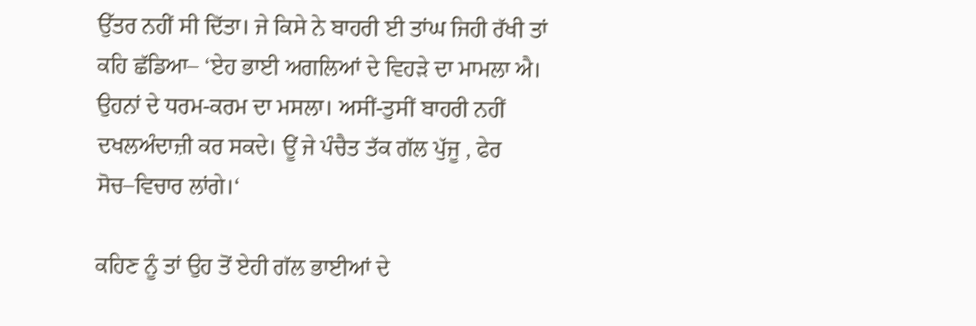ਉੱਤਰ ਨਹੀਂ ਸੀ ਦਿੱਤਾ। ਜੇ ਕਿਸੇ ਨੇ ਬਾਹਰੀ ਈ ਤਾਂਘ ਜਿਹੀ ਰੱਖੀ ਤਾਂ ਕਹਿ ਛੱਡਿਆ– ‘ਏਹ ਭਾਈ ਅਗਲਿਆਂ ਦੇ ਵਿਹੜੇ ਦਾ ਮਾਮਲਾ ਐ। ਉਹਨਾਂ ਦੇ ਧਰਮ-ਕਰਮ ਦਾ ਮਸਲਾ। ਅਸੀਂ-ਤੁਸੀਂ ਬਾਹਰੀ ਨਹੀਂ ਦਖਲਅੰਦਾਜ਼ੀ ਕਰ ਸਕਦੇ। ਊਂ ਜੇ ਪੰਚੈਤ ਤੱਕ ਗੱਲ ਪੁੱਜੂ , ਫੇਰ ਸੋਚ–ਵਿਚਾਰ ਲਾਂਗੇ।‘

ਕਹਿਣ ਨੂੰ ਤਾਂ ਉਹ ਤੋਂ ਏਹੀ ਗੱਲ ਭਾਈਆਂ ਦੇ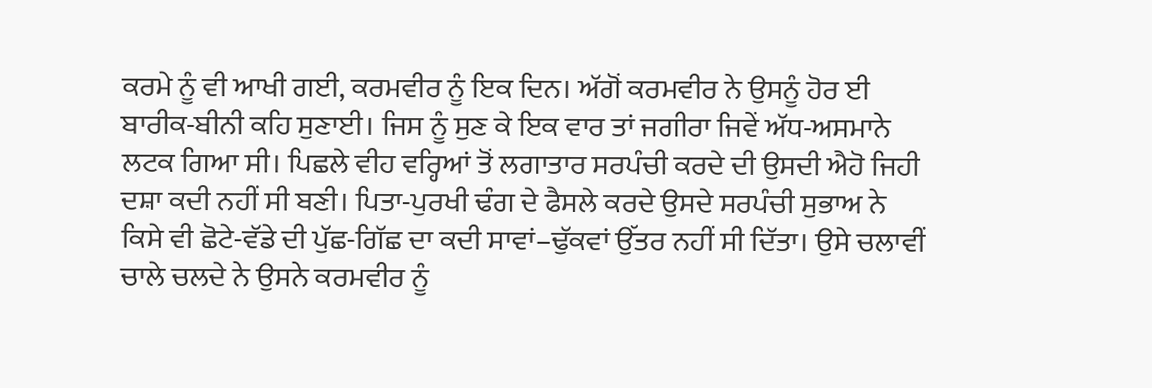ਕਰਮੇ ਨੂੰ ਵੀ ਆਖੀ ਗਈ, ਕਰਮਵੀਰ ਨੂੰ ਇਕ ਦਿਨ। ਅੱਗੋਂ ਕਰਮਵੀਰ ਨੇ ਉਸਨੂੰ ਹੋਰ ਈ ਬਾਰੀਕ-ਬੀਨੀ ਕਹਿ ਸੁਣਾਈ। ਜਿਸ ਨੂੰ ਸੁਣ ਕੇ ਇਕ ਵਾਰ ਤਾਂ ਜਗੀਰਾ ਜਿਵੇਂ ਅੱਧ-ਅਸਮਾਨੇ ਲਟਕ ਗਿਆ ਸੀ। ਪਿਛਲੇ ਵੀਹ ਵਰ੍ਹਿਆਂ ਤੋਂ ਲਗਾਤਾਰ ਸਰਪੰਚੀ ਕਰਦੇ ਦੀ ਉਸਦੀ ਐਹੋ ਜਿਹੀ ਦਸ਼ਾ ਕਦੀ ਨਹੀਂ ਸੀ ਬਣੀ। ਪਿਤਾ-ਪੁਰਖੀ ਢੰਗ ਦੇ ਫੈਸਲੇ ਕਰਦੇ ਉਸਦੇ ਸਰਪੰਚੀ ਸੁਭਾਅ ਨੇ ਕਿਸੇ ਵੀ ਛੋਟੇ-ਵੱਡੇ ਦੀ ਪੁੱਛ-ਗਿੱਛ ਦਾ ਕਦੀ ਸਾਵਾਂ–ਢੁੱਕਵਾਂ ਉੱਤਰ ਨਹੀਂ ਸੀ ਦਿੱਤਾ। ਉਸੇ ਚਲਾਵੀਂ ਚਾਲੇ ਚਲਦੇ ਨੇ ਉਸਨੇ ਕਰਮਵੀਰ ਨੂੰ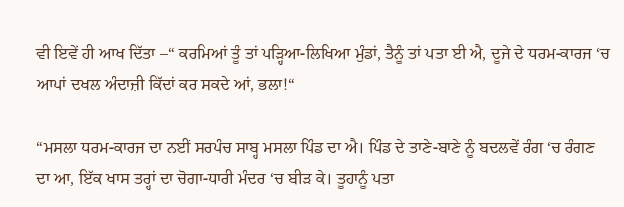ਵੀ ਇਵੇਂ ਹੀ ਆਖ ਦਿੱਤਾ –“ ਕਰਮਿਆਂ ਤੂੰ ਤਾਂ ਪੜ੍ਹਿਆ-ਲਿਖਿਆ ਮੁੰਡਾਂ, ਤੈਨੂੰ ਤਾਂ ਪਤਾ ਈ ਐ, ਦੂਜੇ ਦੇ ਧਰਮ-ਕਾਰਜ ‘ਚ ਆਪਾਂ ਦਖਲ ਅੰਦਾਜ਼ੀ ਕਿੱਦਾਂ ਕਰ ਸਕਦੇ ਆਂ, ਭਲਾ!“

“ਮਸਲਾ ਧਰਮ-ਕਾਰਜ ਦਾ ਨਈਂ ਸਰਪੰਚ ਸਾਬ੍ਹ ਮਸਲਾ ਪਿੰਡ ਦਾ ਐ। ਪਿੰਡ ਦੇ ਤਾਣੇ-ਬਾਣੇ ਨੂੰ ਬਦਲਵੇਂ ਰੰਗ ‘ਚ ਰੰਗਣ ਦਾ ਆ, ਇੱਕ ਖਾਸ ਤਰ੍ਹਾਂ ਦਾ ਚੋਗਾ-ਧਾਰੀ ਮੰਦਰ ‘ਚ ਬੀੜ ਕੇ। ਤੂਹਾਨੂੰ ਪਤਾ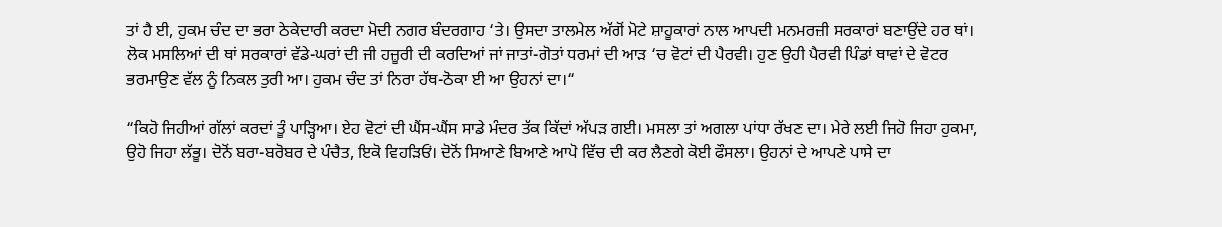ਤਾਂ ਹੈ ਈ, ਹੁਕਮ ਚੰਦ ਦਾ ਭਰਾ ਠੇਕੇਦਾਰੀ ਕਰਦਾ ਮੋਦੀ ਨਗਰ ਬੰਦਰਗਾਹ ‘ਤੇ। ਉਸਦਾ ਤਾਲਮੇਲ ਅੱਗੋਂ ਮੋਟੇ ਸ਼ਾਹੂਕਾਰਾਂ ਨਾਲ ਆਪਦੀ ਮਨਮਰਜ਼ੀ ਸਰਕਾਰਾਂ ਬਣਾਉਂਦੇ ਹਰ ਥਾਂ। ਲੋਕ ਮਸਲਿਆਂ ਦੀ ਥਾਂ ਸਰਕਾਰਾਂ ਵੱਡੇ-ਘਰਾਂ ਦੀ ਜੀ ਹਜ਼ੂਰੀ ਦੀ ਕਰਦਿਆਂ ਜਾਂ ਜਾਤਾਂ-ਗੋਤਾਂ ਧਰਮਾਂ ਦੀ ਆੜ ‘ਚ ਵੋਟਾਂ ਦੀ ਪੈਰਵੀ। ਹੁਣ ਉਹੀ ਪੈਰਵੀ ਪਿੰਡਾਂ ਥਾਵਾਂ ਦੇ ਵੋਟਰ ਭਰਮਾਉਣ ਵੱਲ ਨੂੰ ਨਿਕਲ ਤੁਰੀ ਆ। ਹੁਕਮ ਚੰਦ ਤਾਂ ਨਿਰਾ ਹੱਥ-ਠੋਕਾ ਈ ਆ ਉਹਨਾਂ ਦਾ।“

“ਕਿਹੋ ਜਿਹੀਆਂ ਗੱਲਾਂ ਕਰਦਾਂ ਤੂੰ ਪਾੜ੍ਹਿਆ। ਏਹ ਵੋਟਾਂ ਦੀ ਘੈਂਸ-ਘੈਂਸ ਸਾਡੇ ਮੰਦਰ ਤੱਕ ਕਿੱਦਾਂ ਅੱਪੜ ਗਈ। ਮਸਲਾ ਤਾਂ ਅਗਲਾ ਪਾਂਧਾ ਰੱਖਣ ਦਾ। ਮੇਰੇ ਲਈ ਜਿਹੋ ਜਿਹਾ ਹੁਕਮਾ, ਉਹੋ ਜਿਹਾ ਲੱਭੂ। ਦੋਨੋਂ ਬਰਾ-ਬਰੋਬਰ ਦੇ ਪੰਚੈਤ, ਇਕੋ ਵਿਹੜਿਓਂ। ਦੋਨੋਂ ਸਿਆਣੇ ਬਿਆਣੇ ਆਪੋ ਵਿੱਚ ਦੀ ਕਰ ਲੈਣਗੇ ਕੋਈ ਫੌਸਲਾ। ਉਹਨਾਂ ਦੇ ਆਪਣੇ ਪਾਸੇ ਦਾ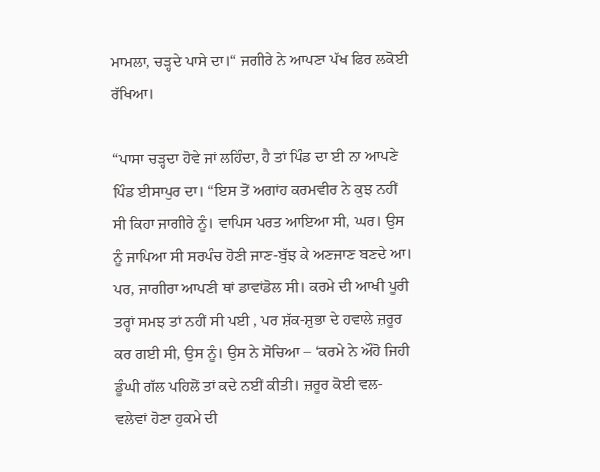ਮਾਮਲਾ, ਚੜ੍ਹਦੇ ਪਾਸੇ ਦਾ।“ ਜਗੀਰੇ ਨੇ ਆਪਣਾ ਪੱਖ ਫਿਰ ਲਕੋਈ ਰੱਖਿਆ।

“ਪਾਸਾ ਚੜ੍ਹਦਾ ਹੋਵੇ ਜਾਂ ਲਹਿੰਦਾ, ਹੈ ਤਾਂ ਪਿੰਡ ਦਾ ਈ ਨਾ ਆਪਣੇ ਪਿੰਡ ਈਸਾਪੁਰ ਦਾ। “ਇਸ ਤੋਂ ਅਗਾਂਹ ਕਰਮਵੀਰ ਨੇ ਕੁਝ ਨਹੀਂ ਸੀ ਕਿਹਾ ਜਾਗੀਰੇ ਨੂੰ। ਵਾਪਿਸ ਪਰਤ ਆਇਆ ਸੀ, ਘਰ। ਉਸ ਨੂੰ ਜਾਪਿਆ ਸੀ ਸਰਪੰਚ ਹੋਣੀ ਜਾਣ-ਬੁੱਝ ਕੇ ਅਣਜਾਣ ਬਣਦੇ ਆ। ਪਰ, ਜਾਗੀਰਾ ਆਪਣੀ ਥਾਂ ਡਾਵਾਂਡੋਲ ਸੀ। ਕਰਮੇ ਦੀ ਆਖੀ ਪੂਰੀ ਤਰ੍ਹਾਂ ਸਮਝ ਤਾਂ ਨਹੀਂ ਸੀ ਪਈ , ਪਰ ਸ਼ੱਕ-ਸ਼ੁਭਾ ਦੇ ਹਵਾਲੇ ਜ਼ਰੂਰ ਕਰ ਗਈ ਸੀ, ਉਸ ਨੂੰ। ਉਸ ਨੇ ਸੋਚਿਆ – ‘ਕਰਮੇ ਨੇ ਔਹੋ ਜਿਹੀ ਡੂੰਘੀ ਗੱਲ ਪਹਿਲੋਂ ਤਾਂ ਕਦੇ ਨਈਂ ਕੀਤੀ। ਜ਼ਰੂਰ ਕੋਈ ਵਲ-ਵਲੇਵਾਂ ਹੋਣਾ ਹੁਕਮੇ ਦੀ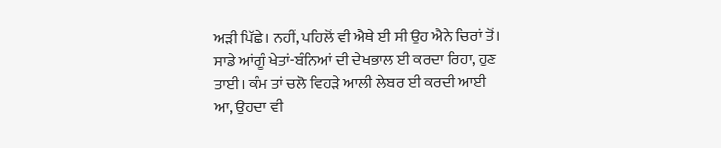ਅੜੀ ਪਿੱਛੇ। ਨਹੀਂ, ਪਹਿਲੋਂ ਵੀ ਐਥੇ ਈ ਸੀ ਉਹ ਐਨੇ ਚਿਰਾਂ ਤੋਂ। ਸਾਡੇ ਆਂਗੂੰ ਖੇਤਾਂ-ਬੰਨਿਆਂ ਦੀ ਦੇਖਭਾਲ ਈ ਕਰਦਾ ਰਿਹਾ, ਹੁਣ ਤਾਈ। ਕੰਮ ਤਾਂ ਚਲੋ ਵਿਹੜੇ ਆਲੀ ਲੇਬਰ ਈ ਕਰਦੀ ਆਈ ਆ, ਉਹਦਾ ਵੀ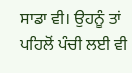ਸਾਡਾ ਵੀ। ਉਹਨੂੰ ਤਾਂ ਪਹਿਲੋਂ ਪੰਚੀ ਲਈ ਵੀ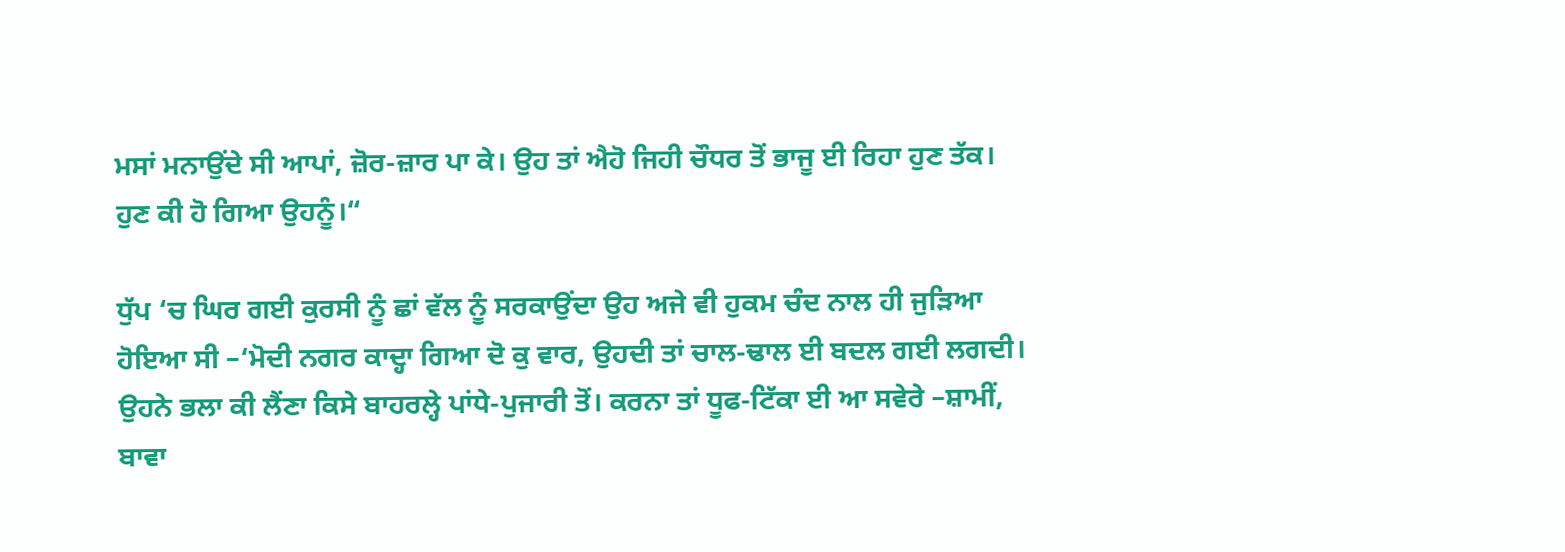ਮਸਾਂ ਮਨਾਉਂਦੇ ਸੀ ਆਪਾਂ, ਜ਼ੋਰ-ਜ਼ਾਰ ਪਾ ਕੇ। ਉਹ ਤਾਂ ਐਹੋ ਜਿਹੀ ਚੌਧਰ ਤੋਂ ਭਾਜੂ ਈ ਰਿਹਾ ਹੁਣ ਤੱਕ। ਹੁਣ ਕੀ ਹੋ ਗਿਆ ਉਹਨੂੰ।“

ਧੁੱਪ ‘ਚ ਘਿਰ ਗਈ ਕੁਰਸੀ ਨੂੰ ਛਾਂ ਵੱਲ ਨੂੰ ਸਰਕਾਉਂਦਾ ਉਹ ਅਜੇ ਵੀ ਹੁਕਮ ਚੰਦ ਨਾਲ ਹੀ ਜੁੜਿਆ ਹੋਇਆ ਸੀ –‘ਮੋਦੀ ਨਗਰ ਕਾਦ੍ਹਾ ਗਿਆ ਦੋ ਕੁ ਵਾਰ, ਉਹਦੀ ਤਾਂ ਚਾਲ-ਢਾਲ ਈ ਬਦਲ ਗਈ ਲਗਦੀ। ਉਹਨੇ ਭਲਾ ਕੀ ਲੈਂਣਾ ਕਿਸੇ ਬਾਹਰਲ੍ਹੇ ਪਾਂਧੇ-ਪੁਜਾਰੀ ਤੋਂ। ਕਰਨਾ ਤਾਂ ਧੂਫ-ਟਿੱਕਾ ਈ ਆ ਸਵੇਰੇ –ਸ਼ਾਮੀਂ, ਬਾਵਾ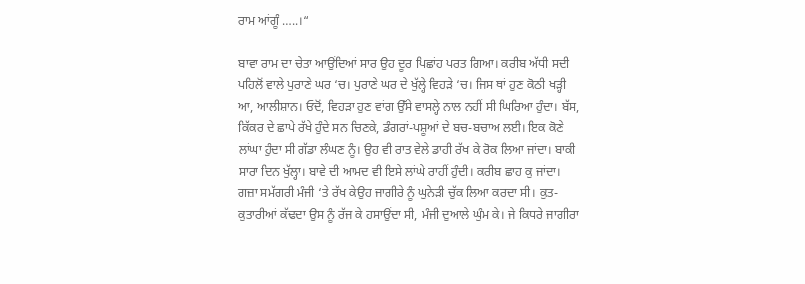ਰਾਮ ਆਂਗੂੰ …..।“

ਬਾਵਾ ਰਾਮ ਦਾ ਚੇਤਾ ਆਉਂਦਿਆਂ ਸਾਰ ਉਹ ਦੂਰ ਪਿਛਾਂਹ ਪਰਤ ਗਿਆ। ਕਰੀਬ ਅੱਧੀ ਸਦੀ ਪਹਿਲੋਂ ਵਾਲੇ ਪੁਰਾਣੇ ਘਰ ‘ਚ। ਪੁਰਾਣੇ ਘਰ ਦੇ ਖੁੱਲ੍ਹੇ ਵਿਹੜੇ ‘ਚ। ਜਿਸ ਥਾਂ ਹੁਣ ਕੋਠੀ ਖੜ੍ਹੀ ਆ, ਆਲੀਸ਼ਾਨ। ਓਦੋਂ, ਵਿਹੜਾ ਹੁਣ ਵਾਂਗ ਉੱਸੇ ਵਾਸਲ੍ਹੇ ਨਾਲ ਨਹੀਂ ਸੀ ਘਿਰਿਆ ਹੁੰਦਾ। ਬੱਸ, ਕਿੱਕਰ ਦੇ ਛਾਪੇ ਰੱਖੇ ਹੁੰਦੇ ਸਨ ਚਿਣਕੇ, ਡੰਗਰਾਂ-ਪਸ਼ੂਆਂ ਦੇ ਬਚ-ਬਚਾਅ ਲਈ। ਇਕ ਕੋਣੇ ਲਾਂਘਾ ਹੁੰਦਾ ਸੀ ਗੱਡਾ ਲੰਘਣ ਨੂੰ। ਉਹ ਵੀ ਰਾਤ ਵੇਲੇ ਡਾਹੀ ਰੱਖ ਕੇ ਰੋਕ ਲਿਆ ਜਾਂਦਾ। ਬਾਕੀ ਸਾਰਾ ਦਿਨ ਖੁੱਲ੍ਹਾ। ਬਾਵੇ ਦੀ ਆਮਦ ਵੀ ਇਸੇ ਲਾਂਘੇ ਰਾਹੀਂ ਹੁੰਦੀ। ਕਰੀਬ ਛਾਹ ਕੁ ਜਾਂਦਾ। ਗਜ਼ਾ ਸਮੱਗਰੀ ਮੰਜੀ ‘ਤੇ ਰੱਖ ਕੇਉਹ ਜਾਗੀਰੇ ਨੂੰ ਘੁਨੇੜੀ ਚੁੱਕ ਲਿਆ ਕਰਦਾ ਸੀ। ਕੁਤ-ਕੁਤਾਰੀਆਂ ਕੱਢਦਾ ਉਸ ਨੂੰ ਰੱਜ ਕੇ ਹਸਾਉਂਦਾ ਸੀ, ਮੰਜੀ ਦੁਆਲੇ ਘੁੰਮ ਕੇ। ਜੇ ਕਿਧਰੇ ਜਾਗੀਰਾ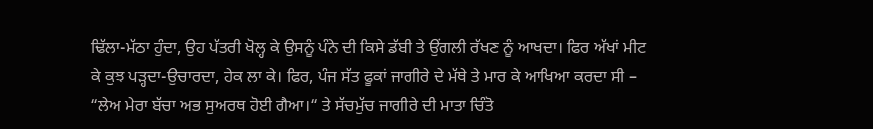ਢਿੱਲਾ-ਮੱਠਾ ਹੁੰਦਾ, ਉਹ ਪੱਤਰੀ ਖੋਲ੍ਹ ਕੇ ਉਸਨੂੰ ਪੰਨੇ ਦੀ ਕਿਸੇ ਡੱਬੀ ਤੇ ਉਂਗਲੀ ਰੱਖਣ ਨੂੰ ਆਖਦਾ। ਫਿਰ ਅੱਖਾਂ ਮੀਟ ਕੇ ਕੁਝ ਪੜ੍ਹਦਾ-ਉਚਾਰਦਾ, ਹੇਕ ਲਾ ਕੇ। ਫਿਰ, ਪੰਜ ਸੱਤ ਫੂਕਾਂ ਜਾਗੀਰੇ ਦੇ ਮੱਥੇ ਤੇ ਮਾਰ ਕੇ ਆਖਿਆ ਕਰਦਾ ਸੀ – “ਲੇਅ ਮੇਰਾ ਬੱਚਾ ਅਭ ਸੁਅਰਥ ਹੋਈ ਗੈਆ।“ ਤੇ ਸੱਚਮੁੱਚ ਜਾਗੀਰੇ ਦੀ ਮਾਤਾ ਚਿੰਤੋ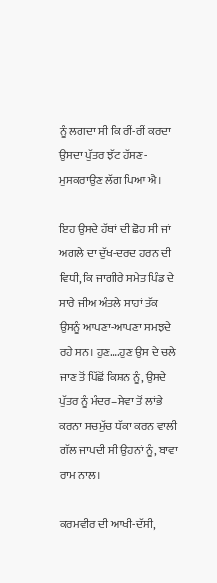ਨੂੰ ਲਗਦਾ ਸੀ ਕਿ ਰੀਂ-ਰੀਂ ਕਰਦਾ ਉਸਦਾ ਪੁੱਤਰ ਝੱਟ ਹੱਸਣ-ਮੁਸਕਰਾਉਣ ਲੱਗ ਪਿਆ ਐ।

ਇਹ ਉਸਦੇ ਹੱਥਾਂ ਦੀ ਛੋਹ ਸੀ ਜਾਂ ਅਗਲੇ ਦਾ ਦੁੱਖ-ਦਰਦ ਹਰਨ ਦੀ ਵਿਧੀ, ਕਿ ਜਾਗੀਰੇ ਸਮੇਤ ਪਿੰਡ ਦੇ ਸਾਰੇ ਜੀਅ ਅੰਤਲੇ ਸਾਹਾਂ ਤੱਕ ਉਸਨੂੰ ਆਪਣਾ-ਆਪਣਾ ਸਮਝਦੇ ਰਹੇ ਸਨ। ਹੁਣ….ਹੁਣ ਉਸ ਦੇ ਚਲੇ ਜਾਣ ਤੋਂ ਪਿੱਛੋਂ ਕਿਸ਼ਨ ਨੂੰ, ਉਸਦੇ ਪੁੱਤਰ ਨੂੰ ਮੰਦਰ–ਸੇਵਾ ਤੋਂ ਲਾਂਭੇ ਕਰਨਾ ਸਚਮੁੱਚ ਧੱਕਾ ਕਰਨ ਵਾਲੀ ਗੱਲ ਜਾਪਦੀ ਸੀ ਉਹਨਾਂ ਨੂੰ, ਬਾਵਾ ਰਾਮ ਨਾਲ।

ਕਰਮਵੀਰ ਦੀ ਆਖੀ-ਦੱਸੀ,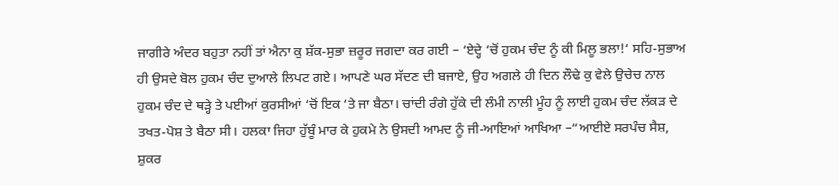ਜਾਗੀਰੇ ਅੰਦਰ ਬਹੁਤਾ ਨਹੀਂ ਤਾਂ ਐਨਾ ਕੁ ਸ਼ੱਕ-ਸੁਭਾ ਜ਼ਰੂਰ ਜਗਦਾ ਕਰ ਗਈ – ‘ਏਦ੍ਹੇ ‘ਚੋਂ ਹੁਕਮ ਚੰਦ ਨੂੰ ਕੀ ਮਿਲੂ ਭਲਾ!‘ ਸਹਿ-ਸੁਭਾਅ ਹੀ ਉਸਦੇ ਬੋਲ ਹੁਕਮ ਚੰਦ ਦੁਆਲੇ ਲਿਪਟ ਗਏ। ਆਪਣੇ ਘਰ ਸੱਦਣ ਦੀ ਬਜਾਏ, ਉਹ ਅਗਲੇ ਹੀ ਦਿਨ ਲੌਢੇ ਕੁ ਵੇਲੇ ਉਚੇਚ ਨਾਲ ਹੁਕਮ ਚੰਦ ਦੇ ਥੜ੍ਹੇ ਤੇ ਪਈਆਂ ਕੁਰਸੀਆਂ ‘ਚੋਂ ਇਕ ‘ਤੇ ਜਾ ਬੈਠਾ। ਚਾਂਦੀ ਰੰਗੇ ਹੁੱਕੇ ਦੀ ਲੰਮੀ ਨਾਲੀ ਮੂੰਹ ਨੂੰ ਲਾਈ ਹੁਕਮ ਚੰਦ ਲੱਕੜ ਦੇ ਤਖਤ-ਪੋਸ਼ ਤੇ ਬੈਠਾ ਸੀ। ਹਲਕਾ ਜਿਹਾ ਹੁੱਬੂੰ ਮਾਰ ਕੇ ਹੁਕਮੇ ਨੇ ਉਸਦੀ ਆਮਦ ਨੂੰ ਜੀ-ਆਇਆਂ ਆਖਿਆ –“ਆਈਏ ਸਰਪੰਚ ਸੈਸ਼, ਸ਼ੁਕਰ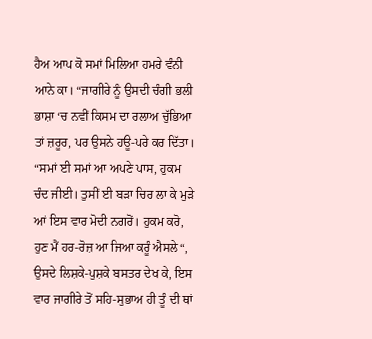ਹੈਅ ਆਪ ਕੋ ਸਮਾਂ ਮਿਲਿਆ ਹਮਰੇ ਵੰਨੀ ਆਨੇ ਕਾ। “ਜਾਗੀਰੇ ਨੂੰ ਉਸਦੀ ਚੰਗੀ ਭਲੀ ਭਾਸ਼ਾ ‘ਚ ਨਵੀਂ ਕਿਸਮ ਦਾ ਰਲਾਅ ਚੁੱਭਿਆ ਤਾਂ ਜ਼ਰੂਰ, ਪਰ ਉਸਨੇ ਹਊ-ਪਰੇ ਕਰ ਦਿੱਤਾ। “ਸਮਾਂ ਈ ਸਮਾਂ ਆ ਅਪਣੇ ਪਾਸ, ਹੁਕਮ ਚੰਦ ਜੀਈ। ਤੁਸੀਂ ਈ ਬੜਾ ਚਿਰ ਲਾ ਕੇ ਮੁੜੇ ਆਂ ਇਸ ਵਾਰ ਮੋਦੀ ਨਗਰੋਂ। ਹੁਕਮ ਕਰੋ, ਹੁਣ ਮੈਂ ਹਰ-ਰੋਜ਼ ਆ ਜਿਆ ਕਰੂੰ ਐਸਲੇ“, ਉਸਦੇ ਲਿਸ਼ਕੇ-ਪੁਸ਼ਕੇ ਬਸਤਰ ਦੇਖ ਕੇ, ਇਸ ਵਾਰ ਜਾਗੀਰੇ ਤੋਂ ਸਹਿ-ਸੁਭਾਅ ਹੀ ਤੂੰ ਦੀ ਥਾਂ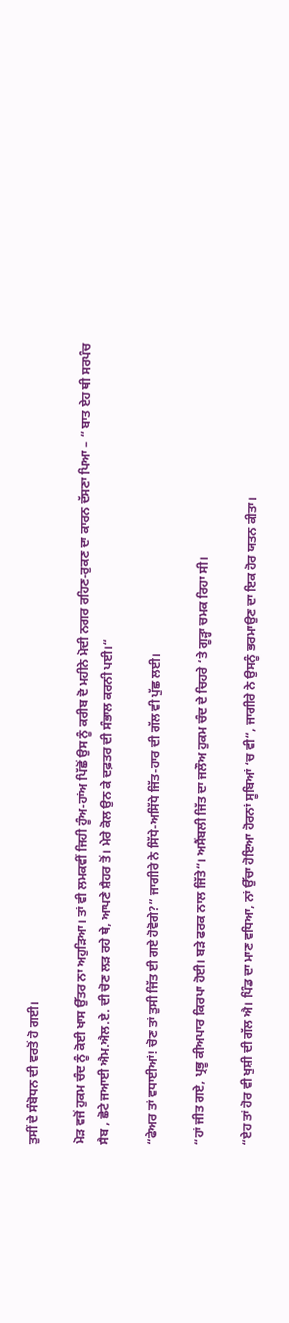ਤੁਸੀਂ ਦੇ ਸੰਬੋਧਨ ਦੀ ਵਰਤੋਂ ਹੋ ਗਈ।

ਮੋੜ ਵਜੋਂ ਹੁਕਮ ਚੰਦ ਨੂੰ ਕੋਈ ਖਾਸ ਉੱਤਰ ਨਾ ਅਹੁੜਿਆ। ਤਾਂ ਵੀ ਲਮਕਵੀਂ ਜਿਹੀ ਹੂੰਅ-ਹਾਂਅ ਪਿੱਛੋਂ ਉਸ ਨੂੰ ਕਰੀਬ ਦੋ ਮਹੀਨੇ ਮੋਦੀ ਨਗਰ ਰਹਿਣ-ਰੁਕਣ ਦਾ ਕਾਰਨ ਦੱਸਣਾ ਪਿਆ – “ ਬਾਤ ਏਹ ਥੀ ਸਰਪੰਚ ਸੈਬ , ਛੋਟੇ ਜਆਈ ਐਮ.ਐਲ.ਏ. ਦੀ ਚੋਣ ਲੜ ਰਹੇ ਥੇ, ਆਪਣੇ ਸ਼ੈਹਰ ਤੋਂ। ਮੇਰੇ ਕੋਲ ਉਨ ਕੇ ਦਫ਼ਤਰ ਦੀ ਸੰਭਾਲ ਕਰਨੀ ਪਈ।“

“ਫੇਅਰ ਤਾਂ ਵਧਾਈਆਂ! ਚੋਣ ਤਾਂ ਤੁਸੀ ਜਿੱਤ ਈ ਗਏ ਹੋਵੋਗੇ?” ਜਾਗੀਰੇ ਨੇ ਸਿੱਧੇ-ਅਸਿੱਧੇ ਜਿੱਤ-ਹਾਰ ਦੀ ਗੱਲ ਵੀ ਪੁੱਛ ਲਈ।

“ਹਾਂ ਜੀਤ ਗਏ, ਪ੍ਰਭੂ ਕੀਅਪਾਰ ਕਿਰਪਾ ਹੋਈ। ਬੜੇ ਫਰਕ ਨਾਲ ਜਿੱਤੇ“। ਅਸੈਂਬਲੀ ਜਿੱਤ ਦਾ ਜਲੌਅ ਹੁਕਮ ਚੰਦ ਦੇ ਚਿਹਰੇ ‘ਤੇ ਗੂੜ੍ਹਾ ਚਮਕ ਰਿਹਾ ਸੀ।

“ਏਹ ਤਾਂ ਹੋਰ ਵੀ ਖੁਸ਼ੀ ਦੀ ਗੱਲ ਐ। ਪਿੰਡ ਦਾ ਮਾਣ ਵਧਿਆ, ਨਾਂ ਉੱਚਾ ਹੋਇਆ ਹੋਰਨਾਂ ਸੂਬਿਆਂ ‘ਚ ਵੀ“, ਜਾਗੀਰੇ ਨੇ ਉਸਨੂੰ ਭਰਮਾਉਣ ਦਾ ਇਕ ਹੋਰ ਯਤਨ ਕੀਤਾ।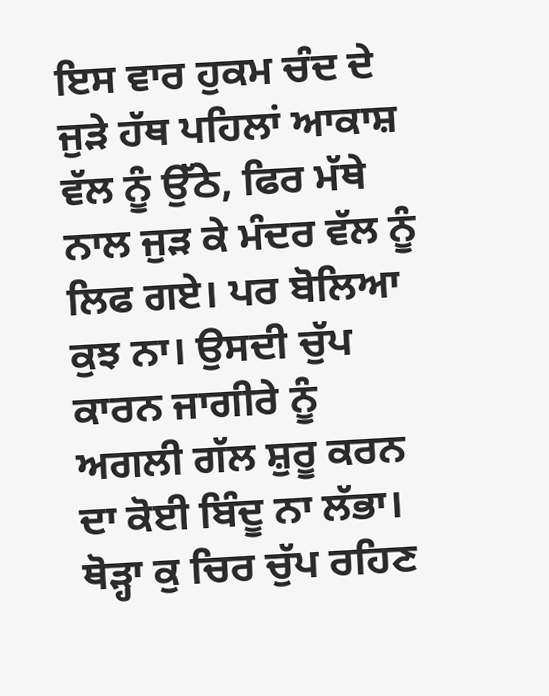ਇਸ ਵਾਰ ਹੁਕਮ ਚੰਦ ਦੇ ਜੁੜੇ ਹੱਥ ਪਹਿਲਾਂ ਆਕਾਸ਼ ਵੱਲ ਨੂੰ ਉੱਠੇ, ਫਿਰ ਮੱਥੇ ਨਾਲ ਜੁੜ ਕੇ ਮੰਦਰ ਵੱਲ ਨੂੰ ਲਿਫ ਗਏ। ਪਰ ਬੋਲਿਆ ਕੁਝ ਨਾ। ਉਸਦੀ ਚੁੱਪ ਕਾਰਨ ਜਾਗੀਰੇ ਨੂੰ ਅਗਲੀ ਗੱਲ ਸ਼ੁਰੂ ਕਰਨ ਦਾ ਕੋਈ ਬਿੰਦੂ ਨਾ ਲੱਭਾ। ਥੋੜ੍ਹਾ ਕੁ ਚਿਰ ਚੁੱਪ ਰਹਿਣ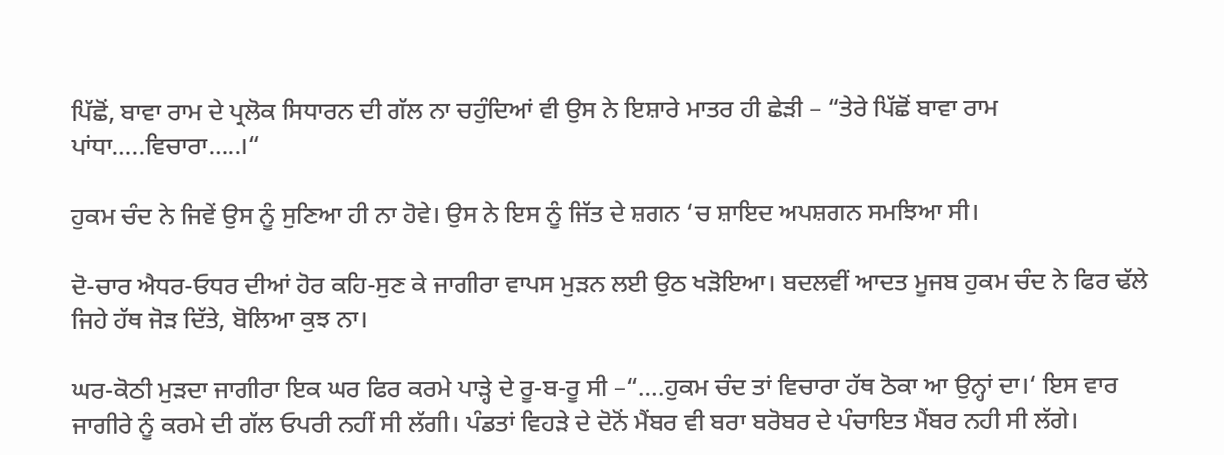ਪਿੱਛੋਂ, ਬਾਵਾ ਰਾਮ ਦੇ ਪ੍ਰਲੋਕ ਸਿਧਾਰਨ ਦੀ ਗੱਲ ਨਾ ਚਹੁੰਦਿਆਂ ਵੀ ਉਸ ਨੇ ਇਸ਼ਾਰੇ ਮਾਤਰ ਹੀ ਛੇੜੀ – “ਤੇਰੇ ਪਿੱਛੋਂ ਬਾਵਾ ਰਾਮ ਪਾਂਧਾ…..ਵਿਚਾਰਾ…..।“

ਹੁਕਮ ਚੰਦ ਨੇ ਜਿਵੇਂ ਉਸ ਨੂੰ ਸੁਣਿਆ ਹੀ ਨਾ ਹੋਵੇ। ਉਸ ਨੇ ਇਸ ਨੂੰ ਜਿੱਤ ਦੇ ਸ਼ਗਨ ‘ਚ ਸ਼ਾਇਦ ਅਪਸ਼ਗਨ ਸਮਝਿਆ ਸੀ।

ਦੋ-ਚਾਰ ਐਧਰ-ਓਧਰ ਦੀਆਂ ਹੋਰ ਕਹਿ-ਸੁਣ ਕੇ ਜਾਗੀਰਾ ਵਾਪਸ ਮੁੜਨ ਲਈ ਉਠ ਖੜੋਇਆ। ਬਦਲਵੀਂ ਆਦਤ ਮੂਜਬ ਹੁਕਮ ਚੰਦ ਨੇ ਫਿਰ ਢੱਲੇ ਜਿਹੇ ਹੱਥ ਜੋੜ ਦਿੱਤੇ, ਬੋਲਿਆ ਕੁਝ ਨਾ।

ਘਰ-ਕੋਠੀ ਮੁੜਦਾ ਜਾਗੀਰਾ ਇਕ ਘਰ ਫਿਰ ਕਰਮੇ ਪਾੜ੍ਹੇ ਦੇ ਰੂ-ਬ-ਰੂ ਸੀ –“….ਹੁਕਮ ਚੰਦ ਤਾਂ ਵਿਚਾਰਾ ਹੱਥ ਠੋਕਾ ਆ ਉਨ੍ਹਾਂ ਦਾ।‘ ਇਸ ਵਾਰ ਜਾਗੀਰੇ ਨੂੰ ਕਰਮੇ ਦੀ ਗੱਲ ਓਪਰੀ ਨਹੀਂ ਸੀ ਲੱਗੀ। ਪੰਡਤਾਂ ਵਿਹੜੇ ਦੇ ਦੋਨੋਂ ਮੈਂਬਰ ਵੀ ਬਰਾ ਬਰੋਬਰ ਦੇ ਪੰਚਾਇਤ ਮੈਂਬਰ ਨਹੀ ਸੀ ਲੱਗੇ।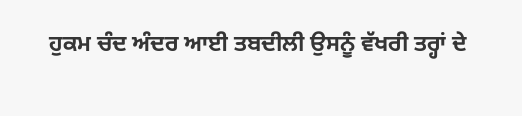ਹੁਕਮ ਚੰਦ ਅੰਦਰ ਆਈ ਤਬਦੀਲੀ ਉਸਨੂੰ ਵੱਖਰੀ ਤਰ੍ਹਾਂ ਦੇ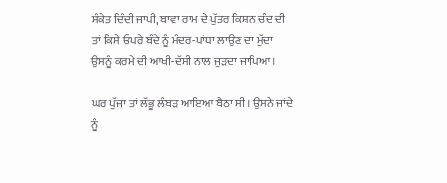ਸੰਕੇਤ ਦਿੰਦੀ ਜਾਪੀ, ਬਾਵਾ ਰਾਮ ਦੇ ਪੁੱਤਰ ਕਿਸ਼ਨ ਚੰਦ ਦੀ ਤਾਂ ਕਿਸੇ ਓਪਰੇ ਬੰਦੇ ਨੂੰ ਮੰਦਰ-ਪਾਂਧਾ ਲਾਉਣ ਦਾ ਮੁੱਦਾ ਉਸਨੂੰ ਕਰਮੇ ਦੀ ਆਖੀ-ਦੱਸੀ ਨਾਲ ਜੁੜਦਾ ਜਾਪਿਆ।

ਘਰ ਪੁੱਜਾ ਤਾਂ ਲੱਭੂ ਲੰਬੜ ਆਇਆ ਬੈਠਾ ਸੀ। ਉਸਨੇ ਜਾਂਦੇ ਨੂੰ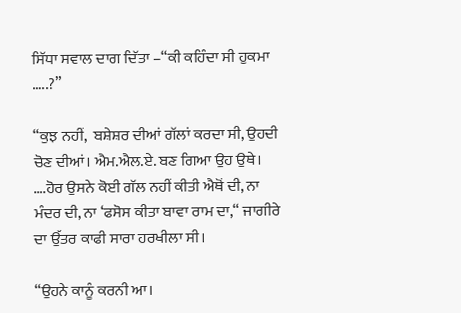ਸਿੱਧਾ ਸਵਾਲ ਦਾਗ ਦਿੱਤਾ –“ਕੀ ਕਹਿੰਦਾ ਸੀ ਹੁਕਮਾ …..?”

“ਕੁਝ ਨਹੀਂ,  ਬਸ਼ੇਸ਼ਰ ਦੀਆਂ ਗੱਲਾਂ ਕਰਦਾ ਸੀ, ਉਹਦੀ ਚੋਣ ਦੀਆਂ। ਐਮ.ਐਲ.ਏ. ਬਣ ਗਿਆ ਉਹ ਉਥੇ। ….ਹੋਰ ਉਸਨੇ ਕੋਈ ਗੱਲ ਨਹੀਂ ਕੀਤੀ ਐਥੋਂ ਦੀ, ਨਾ ਮੰਦਰ ਦੀ, ਨਾ ‘ਫਸੋਸ ਕੀਤਾ ਬਾਵਾ ਰਾਮ ਦਾ,“ ਜਾਗੀਰੇ ਦਾ ਉੱਤਰ ਕਾਫੀ ਸਾਰਾ ਹਰਖੀਲਾ ਸੀ।

“ਉਹਨੇ ਕਾਨੂੰ ਕਰਨੀ ਆ।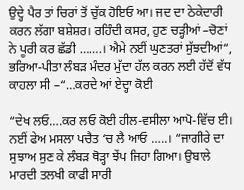ਉਦ੍ਹੇ ਪੈਰ ਤਾਂ ਚਿਰਾਂ ਤੋਂ ਚੁੱਕ ਹੋਇਓ ਆ। ਜਦ ਦਾ ਠੇਕੇਦਾਰੀ ਕਰਨ ਲੱਗਾ ਬਸ਼ੇਸ਼ਰ। ਰਹਿੰਦੀ ਕਸਰ, ਹੁਣ ਚੜ੍ਹੀਆਂ –ਚੋਣਾਂ ਨੇ ਪੂਰੀ ਕਰ ਛੱਡੀ …….। ਐਮੇ ਨਈਂ ਘੁਣਤਰਾਂ ਸੁੱਝਦੀਆਂ“, ਭਰਿਆ-ਪੀਤਾ ਲੰਬੜ ਮੰਦਰ ਮੁੱਦਾ ਹੱਲ ਕਰਨ ਲਈ ਹੱਦੋਂ ਵੱਧ ਕਾਹਲਾ ਸੀ –“…ਕਰਦੇ ਆਂ ਏਦ੍ਹਾ ਕੋਈ

“ਦੇਖ ਲਓ….ਕਰ ਲਓ ਕੋਈ ਹੀਲ-ਵਸੀਲਾ ਆਪੋ-ਵਿੱਚ ਈ। ਨਈਂ ਫੇਅ ਮਸਲਾ ਪਚੈਤ ‘ਚ ਲੈ ਆਓ …..। “ਜਾਗੀਰੇ ਦਾ ਸੁਝਾਅ ਸੁਣ ਕੇ ਲੰਬੜ ਥੋੜ੍ਹਾ ਝੇਂਪ ਜਿਹਾ ਗਿਆ। ਉਬਾਲੇ ਮਾਰਦੀ ਤਲਖੀ ਕਾਫੀ ਸਾਰੀ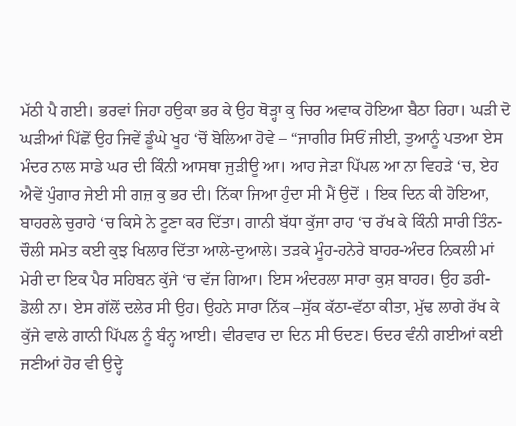ਮੱਠੀ ਪੈ ਗਈ। ਭਰਵਾਂ ਜਿਹਾ ਹਉਕਾ ਭਰ ਕੇ ਉਹ ਥੋੜ੍ਹਾ ਕੁ ਚਿਰ ਅਵਾਕ ਹੋਇਆ ਬੈਠਾ ਰਿਹਾ। ਘੜੀ ਦੋ ਘੜੀਆਂ ਪਿੱਛੋਂ ਉਹ ਜਿਵੇਂ ਡੂੰਘੇ ਖੂਹ ‘ਚੋਂ ਬੋਲਿਆ ਹੋਵੇ – “ਜਾਗੀਰ ਸਿਓਂ ਜੀਈ, ਤੁਆਨੂੰ ਪਤਆ ਏਸ ਮੰਦਰ ਨਾਲ ਸਾਡੇ ਘਰ ਦੀ ਕਿੰਨੀ ਆਸਥਾ ਜੁੜੀਊ ਆ। ਆਹ ਜੇੜਾ ਪਿੱਪਲ ਆ ਨਾ ਵਿਹੜੇ ‘ਚ, ਏਹ ਐਵੇਂ ਪੁੰਗਾਰ ਜੇਈ ਸੀ ਗਜ਼ ਕੁ ਭਰ ਦੀ। ਨਿੱਕਾ ਜਿਆ ਹੁੰਦਾ ਸੀ ਮੈਂ ਉਦੋਂ । ਇਕ ਦਿਨ ਕੀ ਹੋਇਆ, ਬਾਹਰਲੇ ਚੁਰਾਹੇ ‘ਚ ਕਿਸੇ ਨੇ ਟੂਣਾ ਕਰ ਦਿੱਤਾ। ਗਾਨੀ ਬੱਧਾ ਕੁੱਜਾ ਰਾਹ ‘ਚ ਰੱਖ ਕੇ ਕਿੰਨੀ ਸਾਰੀ ਤਿੰਨ-ਚੌਲੀ ਸਮੇਤ ਕਈ ਕੁਝ ਖਿਲਾਰ ਦਿੱਤਾ ਆਲੇ-ਦੁਆਲੇ। ਤੜਕੇ ਮੂੰਹ-ਹਨੇਰੇ ਬਾਹਰ-ਅੰਦਰ ਨਿਕਲੀ ਮਾਂ ਮੇਰੀ ਦਾ ਇਕ ਪੈਰ ਸਹਿਬਨ ਕੁੱਜੇ ‘ਚ ਵੱਜ ਗਿਆ। ਇਸ ਅੰਦਰਲਾ ਸਾਰਾ ਕੁਸ਼ ਬਾਹਰ। ਉਹ ਡਰੀ-ਡੋਲੀ ਨਾ। ਏਸ ਗੱਲੋਂ ਦਲੇਰ ਸੀ ਉਹ। ਉਹਨੇ ਸਾਰਾ ਨਿੱਕ –ਸੁੱਕ ਕੱਠਾ-ਵੱਠਾ ਕੀਤਾ, ਮੁੱਢ ਲਾਗੇ ਰੱਖ ਕੇ ਕੁੱਜੇ ਵਾਲੇ ਗਾਨੀ ਪਿੱਪਲ ਨੂੰ ਬੰਨ੍ਹ ਆਈ। ਵੀਰਵਾਰ ਦਾ ਦਿਨ ਸੀ ਓਦਣ। ਓਦਰ ਵੰਨੀ ਗਈਆਂ ਕਈ ਜਣੀਆਂ ਹੋਰ ਵੀ ਉਦ੍ਹੇ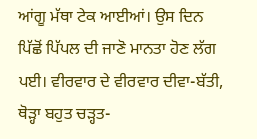ਆਂਗੂ ਮੱਥਾ ਟੇਕ ਆਈਆਂ। ਉਸ ਦਿਨ ਪਿੱਛੋਂ ਪਿੱਪਲ ਦੀ ਜਾਣੋ ਮਾਨਤਾ ਹੋਣ ਲੱਗ ਪਈ। ਵੀਰਵਾਰ ਦੇ ਵੀਰਵਾਰ ਦੀਵਾ-ਬੱਤੀ, ਥੋੜ੍ਹਾ ਬਹੁਤ ਚੜ੍ਹਤ-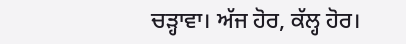ਚੜ੍ਹਾਵਾ। ਅੱਜ ਹੋਰ, ਕੱਲ੍ਹ ਹੋਰ।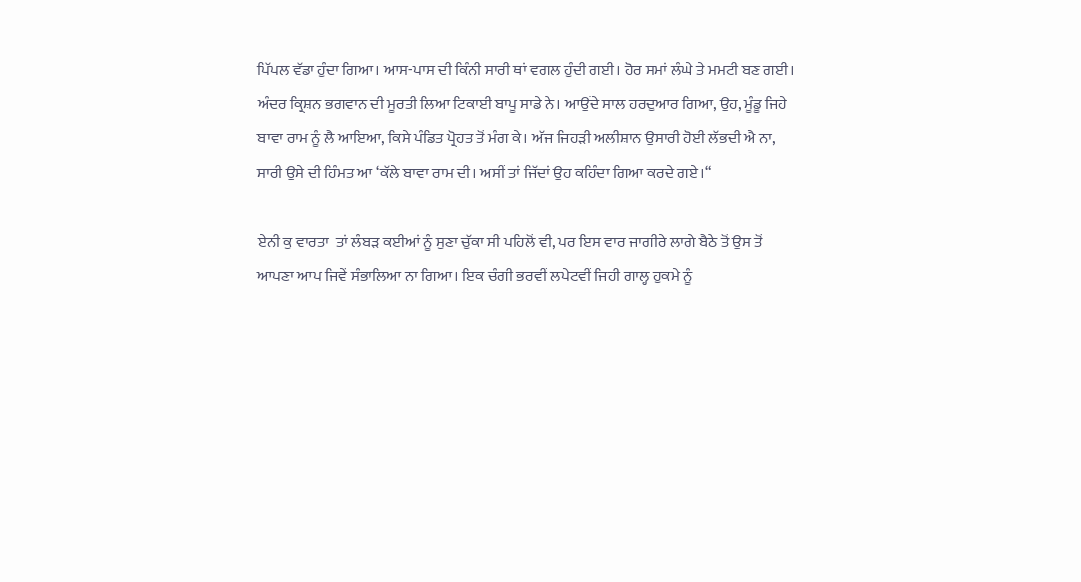ਪਿੱਪਲ ਵੱਡਾ ਹੁੰਦਾ ਗਿਆ। ਆਸ-ਪਾਸ ਦੀ ਕਿੰਨੀ ਸਾਰੀ ਥਾਂ ਵਗਲ ਹੁੰਦੀ ਗਈ। ਹੋਰ ਸਮਾਂ ਲੰਘੇ ਤੇ ਮਮਟੀ ਬਣ ਗਈ। ਅੰਦਰ ਕ੍ਰਿਸ਼ਨ ਭਗਵਾਨ ਦੀ ਮੂਰਤੀ ਲਿਆ ਟਿਕਾਈ ਬਾਪੂ ਸਾਡੇ ਨੇ। ਆਉਂਦੇ ਸਾਲ ਹਰਦੁਆਰ ਗਿਆ, ਉਹ, ਮੂੰਡੂ ਜਿਹੇ ਬਾਵਾ ਰਾਮ ਨੂੰ ਲੈ ਆਇਆ, ਕਿਸੇ ਪੰਡਿਤ ਪ੍ਰੋਹਤ ਤੋਂ ਮੰਗ ਕੇ। ਅੱਜ ਜਿਹੜੀ ਅਲੀਸ਼ਾਨ ਉਸਾਰੀ ਹੋਈ ਲੱਭਦੀ ਐ ਨਾ, ਸਾਰੀ ਉਸੇ ਦੀ ਹਿੰਮਤ ਆ ‘ਕੱਲੇ ਬਾਵਾ ਰਾਮ ਦੀ। ਅਸੀਂ ਤਾਂ ਜਿੱਦਾਂ ਉਹ ਕਹਿੰਦਾ ਗਿਆ ਕਰਦੇ ਗਏ।“

ਏਨੀ ਕੁ ਵਾਰਤਾ  ਤਾਂ ਲੰਬੜ ਕਈਆਂ ਨੂੰ ਸੁਣਾ ਚੁੱਕਾ ਸੀ ਪਹਿਲੋਂ ਵੀ, ਪਰ ਇਸ ਵਾਰ ਜਾਗੀਰੇ ਲਾਗੇ ਬੈਠੇ ਤੋਂ ਉਸ ਤੋਂ ਆਪਣਾ ਆਪ ਜਿਵੇਂ ਸੰਭਾਲਿਆ ਨਾ ਗਿਆ। ਇਕ ਚੰਗੀ ਭਰਵੀਂ ਲਪੇਟਵੀਂ ਜਿਹੀ ਗਾਲ੍ਹ ਹੁਕਮੇ ਨੂੰ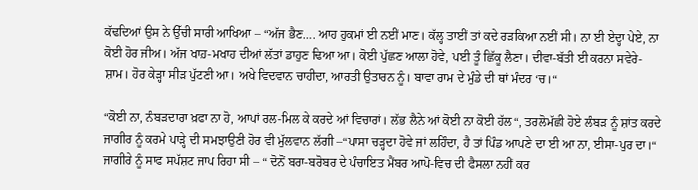ਕੱਢਦਿਆਂ ਉਸ ਨੇ ਉੱਚੀ ਸਾਰੀ ਆਖਿਆ – “ਅੱਜ ਭੈਣ…. ਆਹ ਹੁਕਮਾਂ ਈ ਨਈਂ ਮਾਣ। ਕੱਲ੍ਹ ਤਾਈਂ ਤਾਂ ਕਦੇ ਰੜਕਿਆ ਨਈਂ ਸੀ। ਨਾ ਈ ਏਦ੍ਹਾ ਪੇਏ, ਨਾ ਕੋਈ ਹੋਰ ਜੀਅ। ਅੱਜ ਖਾਹ਼-ਮਖਾਹ ਦੀਆਂ ਲੱਤਾਂ ਡਾਹੁਣ ਢਿਆ ਆ। ਕੋਈ ਪੁੱਛਣ ਆਲਾ ਹੋਵੇ, ਪਈ ਤੂੰ ਛਿੱਕੂ ਲੈਣਾ। ਦੀਵਾ-ਬੱਤੀ ਈ ਕਰਨਾ ਸਵੇਰੇ-ਸ਼ਾਮ। ਹੋਰ ਕੇੜ੍ਹਾ ਸੀੜ ਪੁੱਟਣੀ ਆ। ਅਖੇ ਵਿਦਵਾਨ ਚਾਹੀਦਾ, ਆਰਤੀ ਉਤਾਰਨ ਨੂੰ। ਬਾਵਾ ਰਾਮ ਦੇ ਮੁੰਡੇ ਦੀ ਥਾਂ ਮੰਦਰ ‘ਚ।“

“ਕੋਈ ਨਾ, ਨੰਬੜਦਾਰਾ ਖ਼ਫਾ ਨਾ ਹੋ, ਆਪਾਂ ਰਲ-ਮਿਲ ਕੇ ਕਰਦੇ ਆਂ ਵਿਚਾਰਾਂ। ਲੱਭ ਲੈਨੇ ਆਂ ਕੋਈ ਨਾ ਕੋਈ ਹੱਲ“, ਤਰਲੋਮੱਛੀ ਹੋਏ ਲੰਬੜ ਨੂੰ ਸ਼ਾਂਤ ਕਰਦੇ ਜਾਗੀਰ ਨੂੰ ਕਰਮੇ ਪਾੜ੍ਹੇ ਦੀ ਸਮਝਾਉਣੀ ਹੋਰ ਵੀ ਮੁੱਲਵਾਨ ਲੱਗੀ –“ਪਾਸਾ ਚੜ੍ਹਦਾ ਹੋਵੇ ਜਾਂ ਲਹਿੰਦਾ, ਹੈ ਤਾਂ ਪਿੰਡ ਆਪਣੇ ਦਾ ਈ ਆ ਨਾ, ਈਸਾ-ਪੁਰ ਦਾ।“ ਜਾਗੀਰੇ ਨੂੰ ਸਾਫ ਸਪੱਸ਼ਟ ਜਾਪ ਰਿਹਾ ਸੀ – “ ਦੋਨੋਂ ਬਰਾ-ਬਰੋਬਰ ਦੇ ਪੰਚਾਇਤ ਮੈਂਬਰ ਆਪੋ-ਵਿਚ ਦੀ ਫੈਸਲਾ ਨਹੀਂ ਕਰ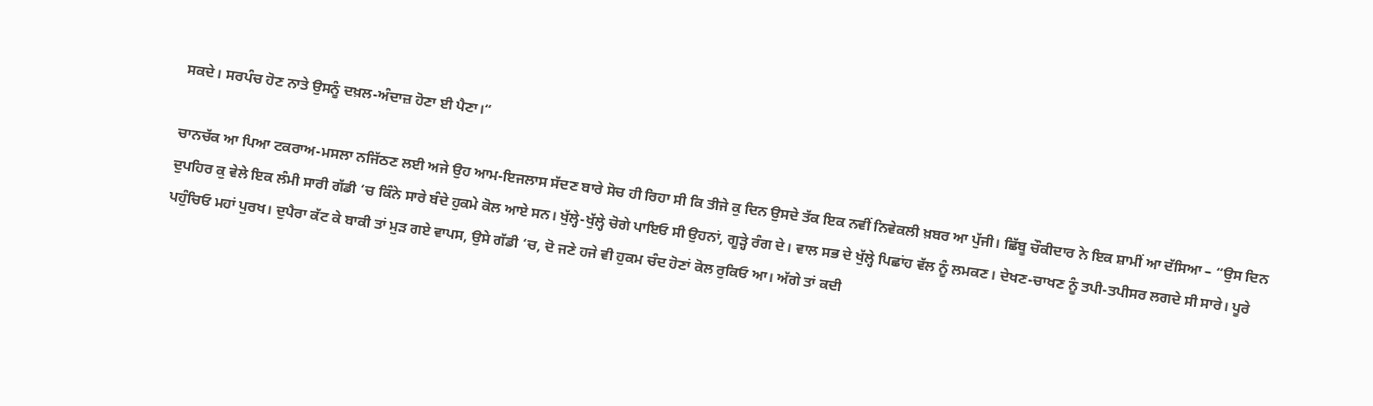ਸਕਦੇ। ਸਰਪੰਚ ਹੋਣ ਨਾਤੇ ਉਸਨੂੰ ਦਖ਼ਲ-ਅੰਦਾਜ਼ ਹੋਣਾ ਈ ਪੈਣਾ।“

ਚਾਨਚੱਕ ਆ ਪਿਆ ਟਕਰਾਅ-ਮਸਲਾ ਨਜਿੱਠਣ ਲਈ ਅਜੇ ਉਹ ਆਮ-ਇਜਲਾਸ ਸੱਦਣ ਬਾਰੇ ਸੋਚ ਹੀ ਰਿਹਾ ਸੀ ਕਿ ਤੀਜੇ ਕੁ ਦਿਨ ਉਸਦੇ ਤੱਕ ਇਕ ਨਵੀਂ ਨਿਵੇਕਲੀ ਖ਼ਬਰ ਆ ਪੁੱਜੀ। ਛਿੱਬੂ ਚੌਕੀਦਾਰ ਨੇ ਇਕ ਸ਼ਾਮੀਂ ਆ ਦੱਸਿਆ – “ਉਸ ਦਿਨ ਦੁਪਹਿਰ ਕੁ ਵੇਲੇ ਇਕ ਲੰਮੀ ਸਾਰੀ ਗੱਡੀ ‘ਚ ਕਿੰਨੇ ਸਾਰੇ ਬੰਦੇ ਹੁਕਮੇ ਕੋਲ ਆਏ ਸਨ। ਖੁੱਲ੍ਹੇ-ਖੁੱਲ੍ਹੇ ਚੋਗੇ ਪਾਇਓ ਸੀ ਉਹਨਾਂ, ਗੂੜ੍ਹੇ ਰੰਗ ਦੇ। ਵਾਲ ਸਭ ਦੇ ਖੁੱਲ੍ਹੇ ਪਿਛਾਂਹ ਵੱਲ ਨੂੰ ਲਮਕਣ। ਦੇਖਣ-ਚਾਖਣ ਨੂੰ ਤਪੀ-ਤਪੀਸਰ ਲਗਦੇ ਸੀ ਸਾਰੇ। ਪੂਰੇ ਪਹੁੰਚਿਓ ਮਹਾਂ ਪੁਰਖ। ਦੁਪੈਰਾ ਕੱਟ ਕੇ ਬਾਕੀ ਤਾਂ ਮੁੜ ਗਏ ਵਾਪਸ, ਉਸੇ ਗੱਡੀ ‘ਚ, ਦੋ ਜਣੇ ਹਜੇ ਵੀ ਹੁਕਮ ਚੰਦ ਹੋਣਾਂ ਕੋਲ ਰੁਕਿਓ ਆ। ਅੱਗੇ ਤਾਂ ਕਦੀ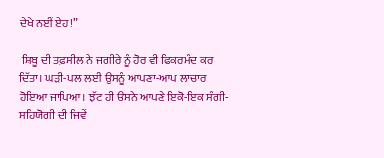ਦੇਖੇ ਨਈਂ ਏਹ!”

 ਸ਼ਿਬੂ ਦੀ ਤਫ਼ਸੀਲ ਨੇ ਜਗੀਰੇ ਨੂੰ ਹੋਰ ਵੀ ਫਿਕਰਮੰਦ ਕਰ ਦਿੱਤਾ। ਘੜੀ-ਪਲ ਲਈ ਉਸਨੂੰ ਆਪਣਾ-ਆਪ ਲਾਚਾਰ ਹੋਇਆ ਜਾਪਿਆ। ਝੱਟ ਹੀ ੳਸਨੇ ਆਪਣੇ ਇਕੋ-ਇਕ ਸੰਗੀ-ਸਹਿਯੋਗੀ ਦੀ ਜਿਵੇਂ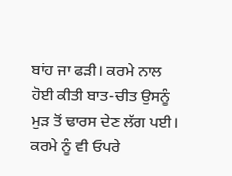ਬਾਂਹ ਜਾ ਫੜੀ। ਕਰਮੇ ਨਾਲ ਹੋਈ ਕੀਤੀ ਬਾਤ-ਚੀਤ ਉਸਨੂੰ ਮੁੜ ਤੋਂ ਢਾਰਸ ਦੇਣ ਲੱਗ ਪਈ। ਕਰਮੇ ਨੂੰ ਵੀ ਓਪਰੇ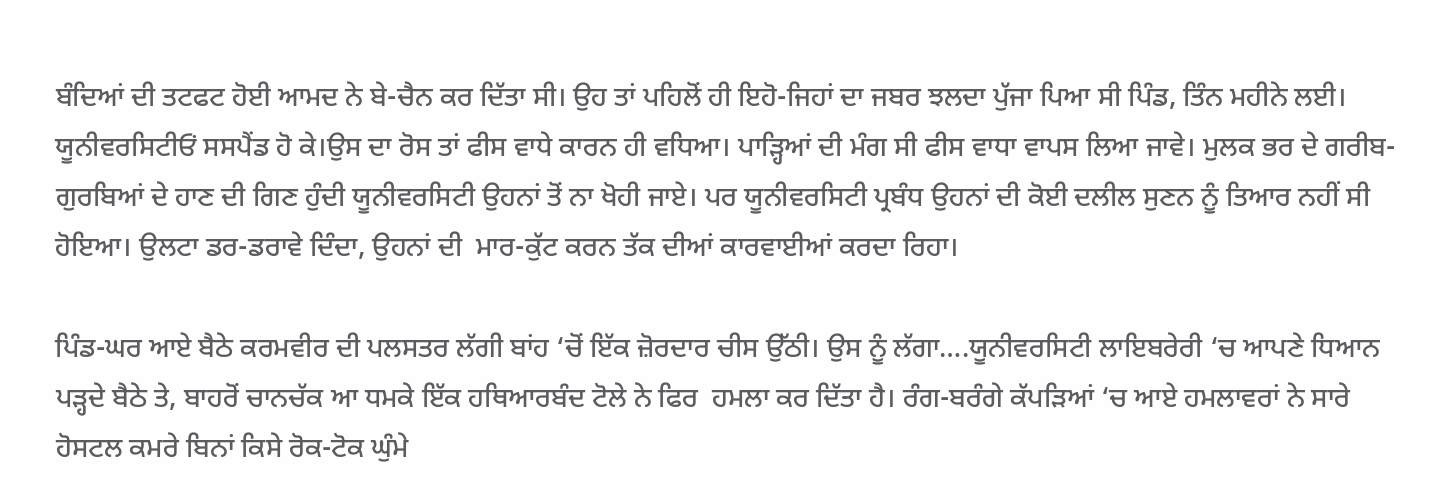ਬੰਦਿਆਂ ਦੀ ਤਟਫਟ ਹੋਈ ਆਮਦ ਨੇ ਬੇ-ਚੈਨ ਕਰ ਦਿੱਤਾ ਸੀ। ਉਹ ਤਾਂ ਪਹਿਲੋਂ ਹੀ ਇਹੋ-ਜਿਹਾਂ ਦਾ ਜਬਰ ਝਲਦਾ ਪੁੱਜਾ ਪਿਆ ਸੀ ਪਿੰਡ, ਤਿੰਨ ਮਹੀਨੇ ਲਈ। ਯੂਨੀਵਰਸਿਟੀਓਂ ਸਸਪੈਂਡ ਹੋ ਕੇ।ਉਸ ਦਾ ਰੋਸ ਤਾਂ ਫੀਸ ਵਾਧੇ ਕਾਰਨ ਹੀ ਵਧਿਆ। ਪਾੜ੍ਹਿਆਂ ਦੀ ਮੰਗ ਸੀ ਫੀਸ ਵਾਧਾ ਵਾਪਸ ਲਿਆ ਜਾਵੇ। ਮੁਲਕ ਭਰ ਦੇ ਗਰੀਬ-ਗੁਰਬਿਆਂ ਦੇ ਹਾਣ ਦੀ ਗਿਣ ਹੁੰਦੀ ਯੂਨੀਵਰਸਿਟੀ ਉਹਨਾਂ ਤੋਂ ਨਾ ਖੋਹੀ ਜਾਏ। ਪਰ ਯੂਨੀਵਰਸਿਟੀ ਪ੍ਰਬੰਧ ਉਹਨਾਂ ਦੀ ਕੋਈ ਦਲੀਲ ਸੁਣਨ ਨੂੰ ਤਿਆਰ ਨਹੀਂ ਸੀ ਹੋਇਆ। ਉਲਟਾ ਡਰ-ਡਰਾਵੇ ਦਿੰਦਾ, ਉਹਨਾਂ ਦੀ  ਮਾਰ-ਕੁੱਟ ਕਰਨ ਤੱਕ ਦੀਆਂ ਕਾਰਵਾਈਆਂ ਕਰਦਾ ਰਿਹਾ।

ਪਿੰਡ-ਘਰ ਆਏ ਬੈਠੇ ਕਰਮਵੀਰ ਦੀ ਪਲਸਤਰ ਲੱਗੀ ਬਾਂਹ ‘ਚੋਂ ਇੱਕ ਜ਼ੋਰਦਾਰ ਚੀਸ ਉੱਠੀ। ਉਸ ਨੂੰ ਲੱਗਾ….ਯੂਨੀਵਰਸਿਟੀ ਲਾਇਬਰੇਰੀ ‘ਚ ਆਪਣੇ ਧਿਆਨ ਪੜ੍ਹਦੇ ਬੈਠੇ ਤੇ, ਬਾਹਰੋਂ ਚਾਨਚੱਕ ਆ ਧਮਕੇ ਇੱਕ ਹਥਿਆਰਬੰਦ ਟੋਲੇ ਨੇ ਫਿਰ  ਹਮਲਾ ਕਰ ਦਿੱਤਾ ਹੈ। ਰੰਗ-ਬਰੰਗੇ ਕੱਪੜਿਆਂ ‘ਚ ਆਏ ਹਮਲਾਵਰਾਂ ਨੇ ਸਾਰੇ ਹੋਸਟਲ ਕਮਰੇ ਬਿਨਾਂ ਕਿਸੇ ਰੋਕ-ਟੋਕ ਘੁੰਮੇ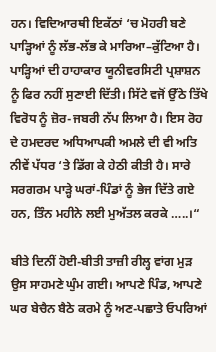ਹਨ। ਵਿਦਿਆਰਥੀ ਇਕੱਠਾਂ ‘ਚ ਮੋਹਰੀ ਬਣੇ ਪਾੜ੍ਹਿਆਂ ਨੂੰ ਲੱਭ-ਲੱਭ ਕੇ ਮਾਰਿਆ–ਕੁੱਟਿਆ ਹੈ। ਪਾੜ੍ਹਿਆਂ ਦੀ ਹਾਹਾਕਾਰ ਯੂਨੀਵਰਸਿਟੀ ਪ੍ਰਸ਼ਾਸ਼ਨ ਨੂੰ ਫਿਰ ਨਹੀਂ ਸੁਣਾਈ ਦਿੱਤੀ। ਸਿੱਟੇ ਵਜੋਂ ਉੱਠੇ ਤਿੱਖੇ ਵਿਰੋਧ ਨੂੰ ਜ਼ੋਰ-ਜਬਰੀ ਨੱਪ ਲਿਆ ਹੈ। ਇਸ ਰੋਹ ਦੇ ਹਮਦਰਦ ਅਧਿਆਪਕੀ ਅਮਲੇ ਦੀ ਵੀ ਅਤਿ ਨੀਵੇਂ ਪੱਧਰ ‘ਤੇ ਡਿੱਗ ਕੇ ਹੇਠੀ ਕੀਤੀ ਹੈ। ਸਾਰੇ ਸਰਗਰਮ ਪਾੜ੍ਹੇ ਘਰਾਂ-ਪਿੰਡਾਂ ਨੂੰ ਭੇਜ ਦਿੱਤੇ ਗਏ ਹਨ, ਤਿੰਨ ਮਹੀਨੇ ਲਈ ਮੁਅੱਤਲ ਕਰਕੇ …..।“

ਬੀਤੇ ਦਿਨੀਂ ਹੋਈ-ਬੀਤੀ ਤਾਜ਼ੀ ਰੀਲ੍ਹ ਵਾਂਗ ਮੁੜ ਉਸ ਸਾਹਮਣੇ ਘੁੰਮ ਗਈ। ਆਪਣੇ ਪਿੰਡ, ਆਪਣੇ ਘਰ ਬੇਚੈਨ ਬੈਠੇ ਕਰਮੇ ਨੂੰ ਅਣ-ਪਛਾਤੇ ਓਪਰਿਆਂ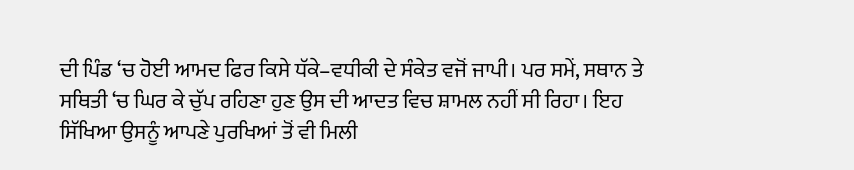ਦੀ ਪਿੰਡ ‘ਚ ਹੋਈ ਆਮਦ ਫਿਰ ਕਿਸੇ ਧੱਕੇ–ਵਧੀਕੀ ਦੇ ਸੰਕੇਤ ਵਜੋਂ ਜਾਪੀ। ਪਰ ਸਮੇਂ, ਸਥਾਨ ਤੇ ਸਥਿਤੀ ‘ਚ ਘਿਰ ਕੇ ਚੁੱਪ ਰਹਿਣਾ ਹੁਣ ਉਸ ਦੀ ਆਦਤ ਵਿਚ ਸ਼ਾਮਲ ਨਹੀਂ ਸੀ ਰਿਹਾ। ਇਹ ਸਿੱਖਿਆ ਉਸਨੂੰ ਆਪਣੇ ਪੁਰਖਿਆਂ ਤੋਂ ਵੀ ਮਿਲੀ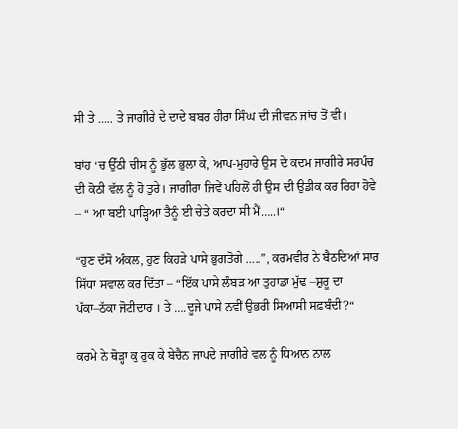ਸੀ ਤੇ ….. ਤੇ ਜਾਗੀਰੇ ਦੇ ਦਾਦੇ ਬਬਰ ਹੀਰਾ ਸਿੰਘ ਦੀ ਜੀਵਨ ਜਾਂਚ ਤੋਂ ਵੀ।

ਬਾਂਹ ‘ਚ ਉੱਠੀ ਚੀਸ ਨੂੰ ਭੁੱਲ ਭੁਲਾ ਕੇ, ਆਪ-ਮੁਹਾਰੇ ਉਸ ਦੇ ਕਦਮ ਜਾਗੀਰੇ ਸਰਪੰਚ ਦੀ ਕੋਠੀ ਵੱਲ ਨੂੰ ਹੋ ਤੁਰੇ। ਜਾਗੀਰਾ ਜਿਵੇਂ ਪਹਿਲੋਂ ਹੀ ਉਸ ਦੀ ਉਡੀਕ ਕਰ ਰਿਹਾ ਹੋਵੇ – “ ਆ ਬਈ ਪਾੜ੍ਹਿਆ ਤੈਨੂੰ ਈ ਚੇਤੇ ਕਰਦਾ ਸੀ ਮੈਂ…..।“

“ਹੁਣ ਦੱਸੋ ਅੰਕਲ, ਹੁਣ ਕਿਹੜੇ ਪਾਸੇ ਭੁਗਤੋਗੇ …..”, ਕਰਮਵੀਰ ਨੇ ਬੈਠਦਿਆਂ ਸਾਰ ਸਿੱਧਾ ਸਵਾਲ ਕਰ ਦਿੱਤਾ – “ਇੱਕ ਪਾਸੇ ਲੰਬੜ ਆ ਤੁਹਾਡਾ ਮੁੱਢ –ਸ਼ੁਰੂ ਦਾ ਪੱਕਾ–ਠੱਕਾ ਜੋਟੀਦਾਰ । ਤੇ ….ਦੂਜੇ ਪਾਸੇ ਨਵੀਂ ਉਭਰੀ ਸਿਆਸੀ ਸਫ਼ਬੰਦੀ?“

ਕਰਮੇ ਨੇ ਥੋੜ੍ਹਾ ਕੁ ਰੁਕ ਕੇ ਬੇਚੈਨ ਜਾਪਦੇ ਜਾਗੀਰੇ ਵਲ ਨੂੰ ਧਿਆਨ ਨਾਲ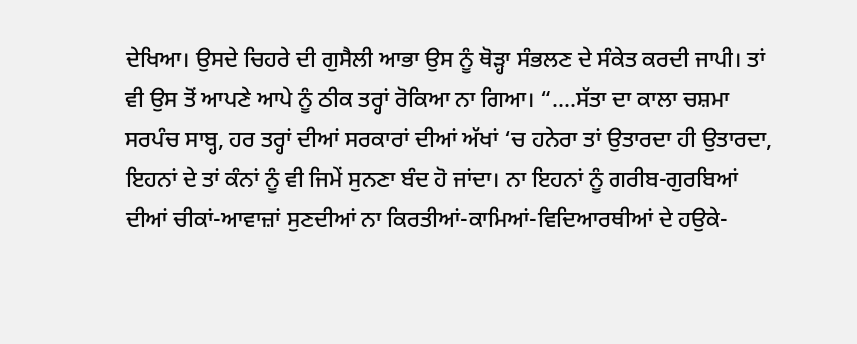ਦੇਖਿਆ। ਉਸਦੇ ਚਿਹਰੇ ਦੀ ਗੁਸੈਲੀ ਆਭਾ ਉਸ ਨੂੰ ਥੋੜ੍ਹਾ ਸੰਭਲਣ ਦੇ ਸੰਕੇਤ ਕਰਦੀ ਜਾਪੀ। ਤਾਂ ਵੀ ਉਸ ਤੋਂ ਆਪਣੇ ਆਪੇ ਨੂੰ ਠੀਕ ਤਰ੍ਹਾਂ ਰੋਕਿਆ ਨਾ ਗਿਆ। “….ਸੱਤਾ ਦਾ ਕਾਲਾ ਚਸ਼ਮਾ ਸਰਪੰਚ ਸਾਬ੍ਹ, ਹਰ ਤਰ੍ਹਾਂ ਦੀਆਂ ਸਰਕਾਰਾਂ ਦੀਆਂ ਅੱਖਾਂ ‘ਚ ਹਨੇਰਾ ਤਾਂ ਉਤਾਰਦਾ ਹੀ ਉਤਾਰਦਾ, ਇਹਨਾਂ ਦੇ ਤਾਂ ਕੰਨਾਂ ਨੂੰ ਵੀ ਜਿਮੇਂ ਸੁਨਣਾ ਬੰਦ ਹੋ ਜਾਂਦਾ। ਨਾ ਇਹਨਾਂ ਨੂੰ ਗਰੀਬ-ਗੁਰਬਿਆਂ ਦੀਆਂ ਚੀਕਾਂ-ਆਵਾਜ਼ਾਂ ਸੁਣਦੀਆਂ ਨਾ ਕਿਰਤੀਆਂ-ਕਾਮਿਆਂ-ਵਿਦਿਆਰਥੀਆਂ ਦੇ ਹਉਕੇ-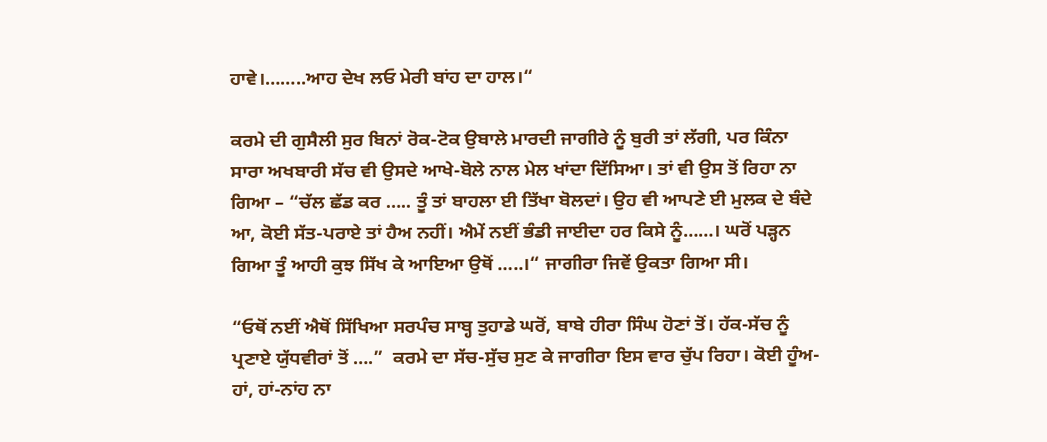ਹਾਵੇ।……..ਆਹ ਦੇਖ ਲਓ ਮੇਰੀ ਬਾਂਹ ਦਾ ਹਾਲ।“

ਕਰਮੇ ਦੀ ਗੁਸੈਲੀ ਸੁਰ ਬਿਨਾਂ ਰੋਕ-ਟੋਕ ਉਬਾਲੇ ਮਾਰਦੀ ਜਾਗੀਰੇ ਨੂੰ ਬੁਰੀ ਤਾਂ ਲੱਗੀ, ਪਰ ਕਿੰਨਾ ਸਾਰਾ ਅਖਬਾਰੀ ਸੱਚ ਵੀ ਉਸਦੇ ਆਖੇ-ਬੋਲੇ ਨਾਲ ਮੇਲ ਖਾਂਦਾ ਦਿੱਸਿਆ। ਤਾਂ ਵੀ ਉਸ ਤੋਂ ਰਿਹਾ ਨਾ ਗਿਆ – “ਚੱਲ ਛੱਡ ਕਰ ….. ਤੂੰ ਤਾਂ ਬਾਹਲਾ ਈ ਤਿੱਖਾ ਬੋਲਦਾਂ। ਉਹ ਵੀ ਆਪਣੇ ਈ ਮੁਲਕ ਦੇ ਬੰਦੇ ਆ, ਕੋਈ ਸੱਤ-ਪਰਾਏ ਤਾਂ ਹੈਅ ਨਹੀਂ। ਐਮੇਂ ਨਈਂ ਭੰਡੀ ਜਾਈਦਾ ਹਰ ਕਿਸੇ ਨੂੰ……। ਘਰੋਂ ਪੜ੍ਹਨ ਗਿਆ ਤੂੰ ਆਹੀ ਕੁਝ ਸਿੱਖ ਕੇ ਆਇਆ ਉਥੋਂ …..।“ ਜਾਗੀਰਾ ਜਿਵੇਂ ਉਕਤਾ ਗਿਆ ਸੀ।

“ਓਥੋਂ ਨਈਂ ਐਥੋਂ ਸਿੱਖਿਆ ਸਰਪੰਚ ਸਾਬ੍ਹ ਤੁਹਾਡੇ ਘਰੋਂ, ਬਾਬੇ ਹੀਰਾ ਸਿੰਘ ਹੋਣਾਂ ਤੋਂ। ਹੱਕ-ਸੱਚ ਨੂੰ ਪ੍ਰਣਾਏ ਯੁੱਧਵੀਰਾਂ ਤੋਂ ….”  ਕਰਮੇ ਦਾ ਸੱਚ-ਸੁੱਚ ਸੁਣ ਕੇ ਜਾਗੀਰਾ ਇਸ ਵਾਰ ਚੁੱਪ ਰਿਹਾ। ਕੋਈ ਹੂੰਅ-ਹਾਂ, ਹਾਂ-ਨਾਂਹ ਨਾ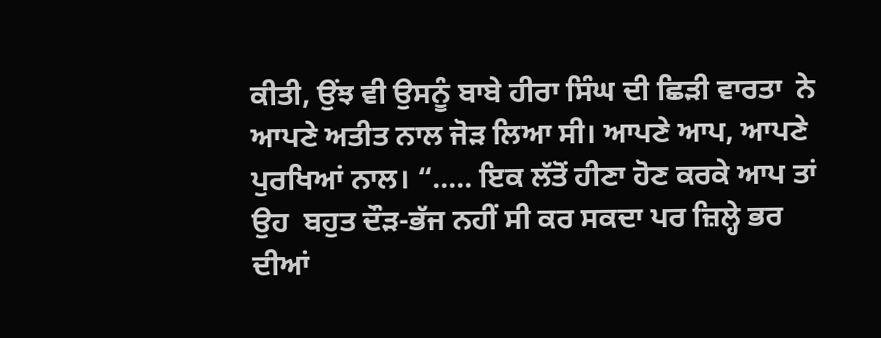ਕੀਤੀ, ਉਂਝ ਵੀ ਉਸਨੂੰ ਬਾਬੇ ਹੀਰਾ ਸਿੰਘ ਦੀ ਛਿੜੀ ਵਾਰਤਾ  ਨੇ ਆਪਣੇ ਅਤੀਤ ਨਾਲ ਜੋੜ ਲਿਆ ਸੀ। ਆਪਣੇ ਆਪ, ਆਪਣੇ ਪੁਰਖਿਆਂ ਨਾਲ। “….. ਇਕ ਲੱਤੋਂ ਹੀਣਾ ਹੋਣ ਕਰਕੇ ਆਪ ਤਾਂ ਉਹ  ਬਹੁਤ ਦੌੜ-ਭੱਜ ਨਹੀਂ ਸੀ ਕਰ ਸਕਦਾ ਪਰ ਜ਼ਿਲ੍ਹੇ ਭਰ ਦੀਆਂ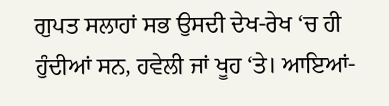ਗੁਪਤ ਸਲਾਹਾਂ ਸਭ ਉਸਦੀ ਦੇਖ-ਰੇਖ ‘ਚ ਹੀ ਹੁੰਦੀਆਂ ਸਨ, ਹਵੇਲੀ ਜਾਂ ਖੂਹ ‘ਤੇ। ਆਇਆਂ-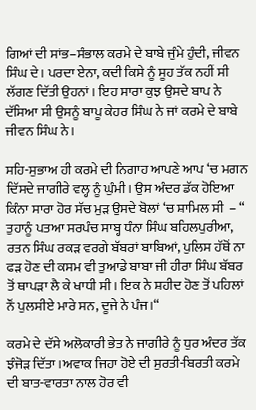ਗਿਆਂ ਦੀ ਸਾਂਭ–ਸੰਭਾਲ ਕਰਮੇ ਦੇ ਬਾਬੇ ਜੁੰਮੇ ਹੁੰਦੀ, ਜੀਵਨ ਸਿੰਘ ਦੇ। ਪਰਦਾ ਏਨਾ, ਕਦੀ ਕਿਸੇ ਨੂੰ ਸੂਹ ਤੱਕ ਨਹੀਂ ਸੀ ਲੱਗਣ ਦਿੱਤੀ ਉਹਨਾਂ। ਇਹ ਸਾਰਾ ਕੁਝ ਉਸਦੇ ਬਾਪ ਨੇ ਦੱਸਿਆ ਸੀ ਉਸਨੂੰ ਬਾਪੂ ਕੇਹਰ ਸਿੰਘ ਨੇ ਜਾਂ ਕਰਮੇ ਦੇ ਬਾਬੇ ਜੀਵਨ ਸਿੰਘ ਨੇ।

ਸਹਿ-ਸੁਭਾਅ ਹੀ ਕਰਮੇ ਦੀ ਨਿਗਾਹ ਆਪਣੇ ਆਪ ‘ਚ ਮਗਨ ਦਿੱਸਦੇ ਜਾਗੀਰੇ ਵਲ੍ਹ ਨੂੰ ਘੁੰਮੀ। ਉਸ ਅੰਦਰ ਡੱਕ ਹੋਇਆ ਕਿੰਨਾ ਸਾਰਾ ਹੋਰ ਸੱਚ ਮੁੜ ਉਸਦੇ ਬੋਲਾਂ ‘ਚ ਸ਼ਾਮਿਲ ਸੀ  – “ ਤੁਹਾਨੂੰ ਪਤਆ ਸਰਪੰਚ ਸਾਬ੍ਹ ਧੰਨਾ ਸਿੰਘ ਬਹਿਲਪੁਰੀਆ, ਰਤਨ ਸਿੰਘ ਰਕੜ ਵਰਗੇ ਬੱਬਰਾਂ ਬਾਬਿਆਂ, ਪੁਲਿਸ ਹੱਥੋਂ ਨਾ ਫੜ ਹੋਣ ਦੀ ਕਸਮ ਵੀ ਤੁਆਡੇ ਬਾਬਾ ਜੀ ਹੀਰਾ ਸਿੰਘ ਬੱਬਰ ਤੋਂ ਥਾਪੜਾ ਲੈ ਕੇ ਖਾਧੀ ਸੀ। ਇਕ ਨੇ ਸ਼ਹੀਦ ਹੋਣ ਤੋਂ ਪਹਿਲਾਂ ਨੌਂ ਪੁਲਸੀਏ ਮਾਰੇ ਸਨ, ਦੂਜੇ ਨੇ ਪੰਜ।“

ਕਰਮੇ ਦੇ ਦੱਸੇ ਅਲੋਕਾਰੀ ਭੇਤ ਨੇ ਜਾਗੀਰੇ ਨੂੰ ਧੁਰ ਅੰਦਰ ਤੱਕ ਝੰਜੋੜ ਦਿੱਤਾ।ਅਵਾਕ ਜਿਹਾ ਹੋਏ ਦੀ ਸੁਰਤੀ-ਬਿਰਤੀ ਕਰਮੇ ਦੀ ਬਾਤ-ਵਾਰਤਾ ਨਾਲ ਹੋਰ ਵੀ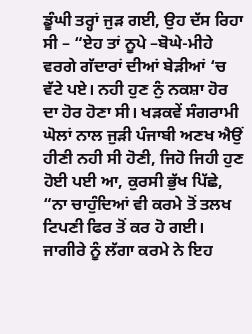ਡੂੰਘੀ ਤਰ੍ਹਾਂ ਜੁੜ ਗਈ, ਉਹ ਦੱਸ ਰਿਹਾ ਸੀ – “ਏਹ ਤਾਂ ਨੂਪੇ –ਬੋਘੇ-ਮੀਹੇ ਵਰਗੇ ਗੱਦਾਰਾਂ ਦੀਆਂ ਬੇੜੀਆਂ ‘ਚ ਵੱਟੇ ਪਏ। ਨਹੀ ਹੁਣ ਨੁੰ ਨਕਸ਼ਾ ਹੋਰ ਦਾ ਹੋਰ ਹੋਣਾ ਸੀ। ਖੜਕਵੇਂ ਸੰਗਰਾਮੀ ਘੋਲਾਂ ਨਾਲ ਜੁੜੀ ਪੰਜਾਬੀ ਅਣਖ ਐਉਂ ਹੀਣੀ ਨਹੀ ਸੀ ਹੋਣੀ, ਜਿਹੋ ਜਿਹੀ ਹੁਣ ਹੋਈ ਪਈ ਆ, ਕੁਰਸੀ ਭੁੱਖ ਪਿੱਛੇ, “ਨਾ ਚਾਹੁੰਦਿਆਂ ਵੀ ਕਰਮੇ ਤੋਂ ਤਲਖ ਟਿਪਣੀ ਫਿਰ ਤੋਂ ਕਰ ਹੋ ਗਈ। ਜਾਗੀਰੇ ਨੂੰ ਲੱਗਾ ਕਰਮੇ ਨੇ ਇਹ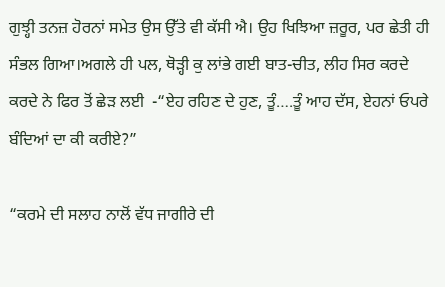ਗੁਝ੍ਹੀ ਤਨਜ਼ ਹੋਰਨਾਂ ਸਮੇਤ ਉਸ ਉੱਤੇ ਵੀ ਕੱਸੀ ਐ। ਉਹ ਖਿਝਿਆ ਜ਼ਰੂਰ, ਪਰ ਛੇਤੀ ਹੀ ਸੰਭਲ ਗਿਆ।ਅਗਲੇ ਹੀ ਪਲ, ਥੋੜ੍ਹੀ ਕੁ ਲਾਂਭੇ ਗਈ ਬਾਤ-ਚੀਤ, ਲੀਹ ਸਿਰ ਕਰਦੇ ਕਰਦੇ ਨੇ ਫਿਰ ਤੋਂ ਛੇੜ ਲਈ  -“ਏਹ ਰਹਿਣ ਦੇ ਹੁਣ, ਤੂੰ….ਤੂੰ ਆਹ ਦੱਸ, ਏਹਨਾਂ ਓਪਰੇ ਬੰਦਿਆਂ ਦਾ ਕੀ ਕਰੀਏ?”

“ਕਰਮੇ ਦੀ ਸਲਾਹ ਨਾਲੋਂ ਵੱਧ ਜਾਗੀਰੇ ਦੀ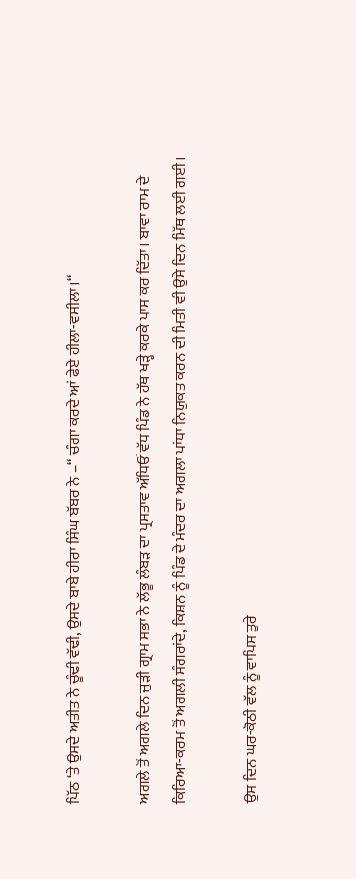ਪਿੱਠ ‘ਤੇ ਉਸਦੇ ਅਤੀਤ ਨੇ ਚੂੰਢੀ ਵੱਢੀ, ਉਸਦੇ ਬਾਬੇ ਹੀਰਾ ਸਿੰਘ ਬੱਬਰ ਨੇ –“ ਚੰਗਾ ਕਰਦੇ ਆਂ ਫੇਏ ਹੀਲਾ-ਵਸੀਲਾ।“

ਅਗਲੇ ਤੋਂ ਅਗਲੇ ਦਿਨ ਜੁੜੀ ਗ੍ਰਾਮ ਸਭਾ ਨੇ ਲੱਭੂ ਲੰਬੜ ਦਾ ਪ੍ਰਸਤਾਵ ਅੱਧਿਓਂ ਵੱਧ ਪਿੰਡ ਨੇ ਹੱਥ ਖੜ੍ਹੇ ਕਰਕੇ ਪਾਸ ਕਰ ਦਿੱਤਾ। ਬਾਵਾ ਰਾਮ ਦੇ ਕਿਰਿਆ-ਕਰਮ ਤੋਂ ਅਗਲੀ ਸੰਗਰਾਂਦੇ, ਕਿਸ਼ਨ ਨੂੰ ਪਿੰਡ ਦੇ ਮੰਦਰ ਦਾ ਅਗਲਾ ਪਾਂਧਾ ਨਿਯੁਕਤ ਕਰਨ ਦੀ ਮਿਤੀ ਵੀ ਉਸੇ ਦਿਨ ਮਿੱਥ ਲਈ ਗਈ।

ਉਸ ਦਿਨ ਘਰ-ਕੋਠੀ ਵੱਲ ਨੂੰ ਵਾਪਿਸ ਤੁਰੇ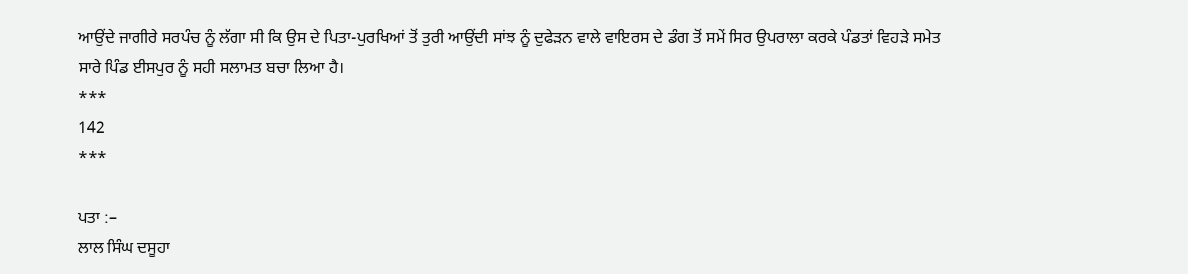ਆਉਂਦੇ ਜਾਗੀਰੇ ਸਰਪੰਚ ਨੂੰ ਲੱਗਾ ਸੀ ਕਿ ਉਸ ਦੇ ਪਿਤਾ-ਪੁਰਖਿਆਂ ਤੋਂ ਤੁਰੀ ਆਉਂਦੀ ਸਾਂਝ ਨੂੰ ਦੁਫੇੜਨ ਵਾਲੇ ਵਾਇਰਸ ਦੇ ਡੰਗ ਤੋਂ ਸਮੇਂ ਸਿਰ ਉਪਰਾਲਾ ਕਰਕੇ ਪੰਡਤਾਂ ਵਿਹੜੇ ਸਮੇਤ ਸਾਰੇ ਪਿੰਡ ਈਸਪੁਰ ਨੂੰ ਸਹੀ ਸਲਾਮਤ ਬਚਾ ਲਿਆ ਹੈ।
***
142
***

ਪਤਾ :–
ਲਾਲ ਸਿੰਘ ਦਸੂਹਾ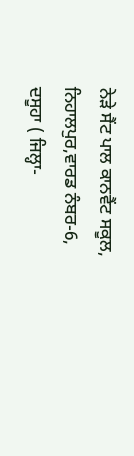ਨੇੜੇ ਸੈਂਟ ਪਾਲ ਕਾਨਵੈਂਟ ਸਕੂਲ,
ਨਿਹਾਲਪੁਰ,ਵਾਰਡ ਨੰਬਰ-6,
ਦਸੂਹਾ ( ਜਿਲ੍ਹਾ-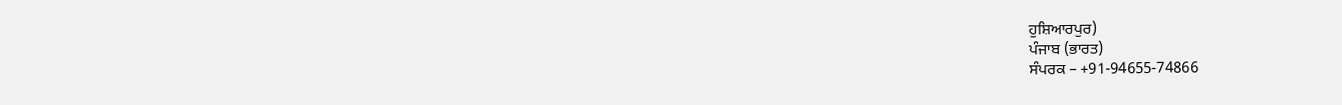ਹੁਸ਼ਿਆਰਪੁਰ)
ਪੰਜਾਬ (ਭਾਰਤ)
ਸੰਪਰਕ – +91-94655-74866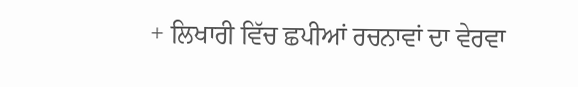+ ਲਿਖਾਰੀ ਵਿੱਚ ਛਪੀਆਂ ਰਚਨਾਵਾਂ ਦਾ ਵੇਰਵਾ